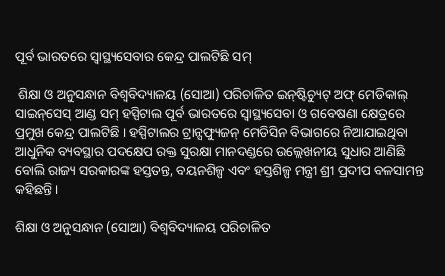ପୂର୍ବ ଭାରତରେ ସ୍ୱାସ୍ଥ୍ୟସେବାର କେନ୍ଦ୍ର ପାଲଟିଛି ସମ୍‌

 ଶିକ୍ଷା ଓ ଅନୁସନ୍ଧାନ ବିଶ୍ୱବିଦ୍ୟାଳୟ (ସୋଆ) ପରିଚାଳିତ ଇନ୍‌ଷ୍ଟିଚ୍ୟୁଟ୍ ଅଫ୍ ମେଡିକାଲ୍ ସାଇନ୍‌ସେସ୍ ଆଣ୍ଡ ସମ୍ ହସ୍ପିଟାଲ ପୂର୍ବ ଭାରତରେ ସ୍ୱାସ୍ଥ୍ୟସେବା ଓ ଗବେଷଣା କ୍ଷେତ୍ରରେ ପ୍ରମୁଖ କେନ୍ଦ୍ର ପାଲଟିଛି । ହସ୍ପିଟାଲର ଟ୍ରାନ୍ସଫ୍ୟୁଜନ୍ ମେଡିସିନ ବିଭାଗରେ ନିଆଯାଇଥିବା ଆଧୁନିକ ବ୍ୟବସ୍ଥାର ପଦକ୍ଷେପ ରକ୍ତ ସୁରକ୍ଷା ମାନଦଣ୍ଡରେ ଉଲ୍ଲେଖନୀୟ ସୁଧାର ଆଣିଛି ବୋଲି ରାଜ୍ୟ ସରକାରଙ୍କ ହସ୍ତତନ୍ତ, ବୟନଶିଳ୍ପ ଏବଂ ହସ୍ତଶିଳ୍ପ ମନ୍ତ୍ରୀ ଶ୍ରୀ ପ୍ରଦୀପ ବଳସାମନ୍ତ କହିଛନ୍ତି ।

ଶିକ୍ଷା ଓ ଅନୁସନ୍ଧାନ (ସୋଆ) ବିଶ୍ୱବିଦ୍ୟାଳୟ ପରିଚାଳିତ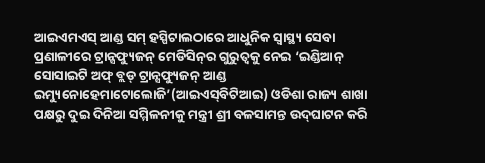ଆଇଏମଏସ୍ ଆଣ୍ଡ ସମ୍ ହସ୍ପିଟାଲଠାରେ ଆଧୁନିକ ସ୍ୱାସ୍ଥ୍ୟ ସେବା ପ୍ରଣାଳୀରେ ଟ୍ରାନ୍ସଫ୍ୟୁଜନ୍ ମେଡିସିନ୍‌ର ଗୁରୁତ୍ୱକୁ ନେଇ ‘ଇଣ୍ଡିଆନ୍ ସୋସାଇଟି ଅଫ୍ ବ୍ଲଡ୍ ଟ୍ରାନ୍ସଫ୍ୟୁଜନ୍ ଆଣ୍ଡ ଇମ୍ୟୁନୋହେମାଟୋଲୋଜି’(ଆଇଏସ୍‌ବିଟିଆଇ) ଓଡିଶା ରାଜ୍ୟ ଶାଖା ପକ୍ଷରୁ ଦୁଇ ଦିନିଆ ସମ୍ମିଳନୀକୁ ମନ୍ତ୍ରୀ ଶ୍ରୀ ବଳସାମନ୍ତ ଉଦ୍‌ଘାଟନ କରି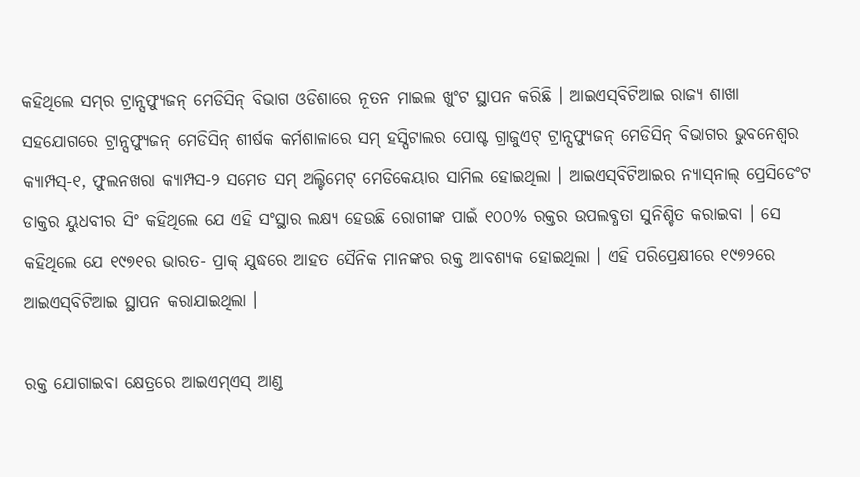କହିଥିଲେ ସମ୍‌ର ଟ୍ରାନ୍ସଫ୍ୟୁଜନ୍ ମେଡିସିନ୍ ବିଭାଗ ଓଡିଶାରେ ନୂତନ ମାଇଲ ଖୁଂଟ ସ୍ଥାପନ କରିଛି । ଆଇଏସ୍‌ବିଟିଆଇ ରାଜ୍ୟ ଶାଖା ସହଯୋଗରେ ଟ୍ରାନ୍ସଫ୍ୟୁଜନ୍ ମେଡିସିନ୍ ଶୀର୍ଷକ କର୍ମଶାଳାରେ ସମ୍ ହସ୍ପିଟାଲର ପୋଷ୍ଟ ଗ୍ରାଜୁଏଟ୍ ଟ୍ରାନ୍ସଫ୍ୟୁଜନ୍ ମେଡିସିନ୍ ବିଭାଗର ଭୁବନେଶ୍ୱର କ୍ୟାମ୍ପସ୍‌-୧, ଫୁଲନଖରା କ୍ୟାମ୍ପସ-୨ ସମେତ ସମ୍ ଅଲ୍ଟିମେଟ୍ ମେଡିକେୟାର ସାମିଲ ହୋଇଥିଲା । ଆଇଏସ୍‌ବିଟିଆଇର ନ୍ୟାସ୍‌ନାଲ୍ ପ୍ରେସିଡେଂଟ ଡାକ୍ତର ୟୁଧବୀର ସିଂ କହିଥିଲେ ଯେ ଏହି ସଂସ୍ଥାର ଲକ୍ଷ୍ୟ ହେଉଛି ରୋଗୀଙ୍କ ପାଇଁ ୧୦୦% ରକ୍ତର ଉପଲବ୍ଧତା ସୁନିଶ୍ଚିତ କରାଇବା । ସେ କହିଥିଲେ ଯେ ୧୯୭୧ର ଭାରତ- ପ୍ରାକ୍ ଯୁଦ୍ଧରେ ଆହତ ସୈନିକ ମାନଙ୍କର ରକ୍ତ ଆବଶ୍ୟକ ହୋଇଥିଲା । ଏହି ପରିପ୍ରେକ୍ଷୀରେ ୧୯୭୨ରେ ଆଇଏସ୍‌ବିଟିଆଇ ସ୍ଥାପନ କରାଯାଇଥିଲା ।

ରକ୍ତ ଯୋଗାଇବା କ୍ଷେତ୍ରରେ ଆଇଏମ୍‌ଏସ୍ ଆଣ୍ଡ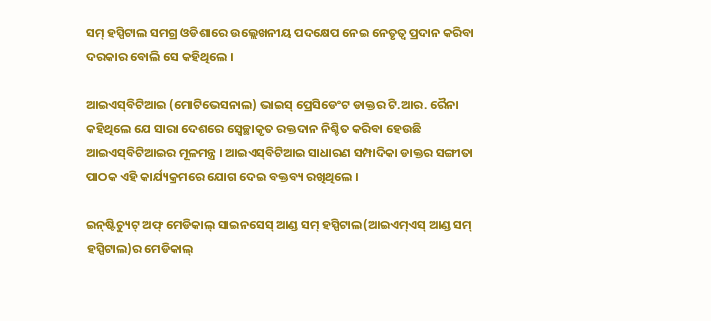ସମ୍ ହସ୍ପିଟାଲ ସମଗ୍ର ଓଡିଶାରେ ଉଲ୍ଲେଖନୀୟ ପଦକ୍ଷେପ ନେଇ ନେତୃତ୍ୱ ପ୍ରଦାନ କରିବା ଦରକାର ବୋଲି ସେ କହିଥିଲେ ।

ଆଇଏସ୍‌ବିଟିଆଇ (ମୋଟିଭେସନାଲ) ଭାଇସ୍ ପ୍ରେସିଡେଂଟ ଡାକ୍ତର ଟି.ଆର. ରୈନା କହିଥିଲେ ଯେ ସାରା ଦେଶରେ ସ୍ୱେଚ୍ଛାକୃତ ରକ୍ତଦାନ ନିଶ୍ଚିତ କରିବା ହେଉଛି ଆଇଏସ୍‌ବିଟିଆଇର ମୂଳମନ୍ତ୍ର । ଆଇଏସ୍‌ବିଟିଆଇ ସାଧାରଣ ସମ୍ପାଦିକା ଡାକ୍ତର ସଙ୍ଗୀତା ପାଠକ ଏହି କାର୍ଯ୍ୟକ୍ରମରେ ଯୋଗ ଦେଇ ବକ୍ତବ୍ୟ ରଖିଥିଲେ ।

ଇନ୍‌ଷ୍ଟିଚ୍ୟୁଟ୍ ଅଫ୍ ମେଡିକାଲ୍ ସାଇନସେସ୍ ଆଣ୍ଡ ସମ୍ ହସ୍ପିଟାଲ(ଆଇଏମ୍‌ଏସ୍ ଆଣ୍ଡ ସମ୍ ହସ୍ପିଟାଲ)ର ମେଡିକାଲ୍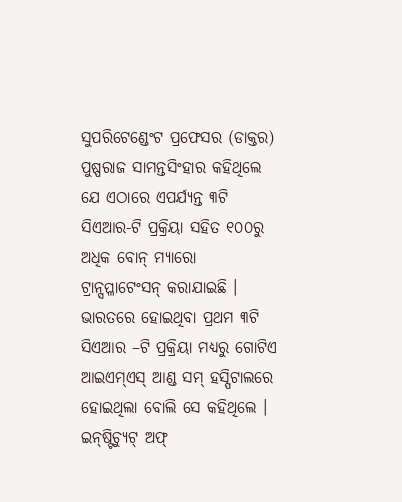ସୁପରିଟେଣ୍ଡେଂଟ ପ୍ରଫେସର (ଡାକ୍ତର) ପୁଷ୍ପରାଜ ସାମନ୍ତସିଂହାର କହିଥିଲେ ଯେ ଏଠାରେ ଏପର୍ଯ୍ୟନ୍ତ ୩ଟି ସିଏଆର-ଟି ପ୍ରକ୍ରିୟା ସହିତ ୧୦୦ରୁ ଅଧିକ ବୋନ୍ ମ୍ୟାରୋ ଟ୍ରାନ୍ସପ୍ଳାଟେଂସନ୍ କରାଯାଇଛି । ଭାରତରେ ହୋଇଥିବା ପ୍ରଥମ ୩ଟି ସିଏଆର –ଟି ପ୍ରକ୍ରିୟା ମଧ୍ୟରୁ ଗୋଟିଏ ଆଇଏମ୍‌ଏସ୍ ଆଣ୍ଡ ସମ୍ ହସ୍ପିଟାଲରେ ହୋଇଥିଲା ବୋଲି ସେ କହିଥିଲେ । ଇନ୍‌ଷ୍ଟିଚ୍ୟୁଟ୍ ଅଫ୍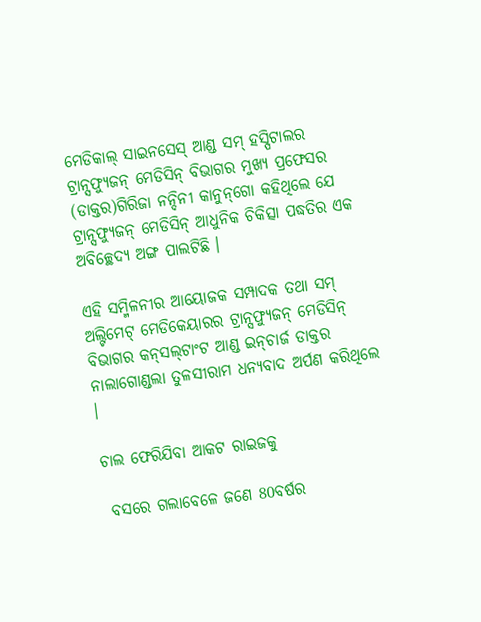ମେଡିକାଲ୍ ସାଇନସେସ୍ ଆଣ୍ଡ ସମ୍ ହସ୍ପିଟାଲର ଟ୍ରାନ୍ସଫ୍ୟୁଜନ୍ ମେଡିସିନ୍ ବିଭାଗର ମୁଖ୍ୟ ପ୍ରଫେସର (ଡାକ୍ତର)ଗିରିଜା ନନ୍ଦିନୀ କାନୁନ୍‌ଗୋ କହିଥିଲେ ଯେ ଟ୍ରାନ୍ସଫ୍ୟୁଜନ୍ ମେଡିସିନ୍ ଆଧୁନିକ ଚିକିତ୍ସା ପଦ୍ଧତିର ଏକ ଅବିଚ୍ଛେଦ୍ୟ ଅଙ୍ଗ ପାଲଟିଛି ।

ଏହି ସମ୍ମିଳନୀର ଆୟୋଜକ ସମ୍ପାଦକ ତଥା ସମ୍ ଅଲ୍ଟିମେଟ୍ ମେଡିକେୟାରର ଟ୍ରାନ୍ସଫ୍ୟୁଜନ୍ ମେଡିସିନ୍ ବିଭାଗର କନ୍‌ସଲ୍‌ଟାଂଟ ଆଣ୍ଡ ଇନ୍‌ଚାର୍ଜ ଡାକ୍ତର ନାଲାଗୋଣ୍ଡଲା ତୁଳସୀରାମ ଧନ୍ୟବାଦ ଅର୍ପଣ କରିଥିଲେ ।

ଚାଲ ଫେରିଯିବା ଆକଟ ରାଇଜକୁ

 ବସରେ ଗଲାବେଳେ ଜଣେ 80ବର୍ଷର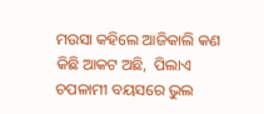ମଉସା କହିଲେ ଆଜିକାଲି କଣ କିଛି ଆକଟ ଅଛି,  ପିଲାଏ ଚପଳାମୀ ବୟସରେ ଭୁଲ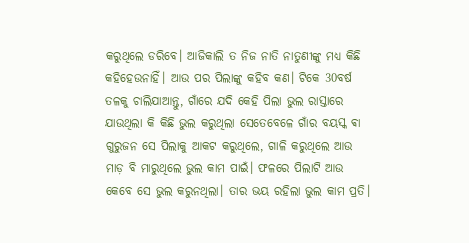କରୁଥିଲେ ଡରିବେ। ଆଜିକାଲି ତ ନିଜ ନାତି ନାତୁଣୀଙ୍କୁ ମଧ୍ୟ କିଛି କହିହେଉନାହିଁ। ଆଉ ପର ପିଲାଙ୍କୁ କହିବ କଣ। ଟିକେ 30ବର୍ଷ ତଳକୁ ଚାଲିଯାଆନ୍ତୁ, ଗାଁରେ ଯଦି କେହି ପିଲା ଭୁଲ ରାସ୍ତାରେ ଯାଉଥିଲା କି କିଛି ଭୁଲ କରୁଥିଲା ସେତେବେଳେ ଗାଁର ବୟସ୍କ ଵା ଗୁରୁଜନ ସେ ପିଲାକୁ ଆକଟ କରୁଥିଲେ, ଗାଳି କରୁଥିଲେ ଆଉ ମାଡ଼ ବି ମାରୁଥିଲେ ଭୁଲ କାମ ପାଇଁ। ଫଳରେ ପିଲାଟି ଆଉ କେବେ ସେ ଭୁଲ କରୁନଥିଲା। ତାର ଭୟ ରହିଲା ଭୁଲ କାମ ପ୍ରତି।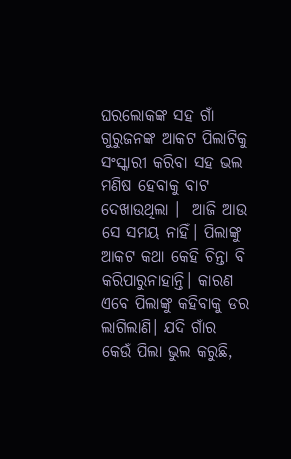ଘରଲୋକଙ୍କ ସହ ଗାଁ ଗୁରୁଜନଙ୍କ ଆକଟ ପିଲାଟିକୁ ସଂସ୍କାରୀ କରିବା ସହ ଭଲ ମଣିଷ ହେବାକୁ ବାଟ ଦେଖାଉଥିଲା ।  ଆଜି ଆଉ ସେ ସମୟ ନାହିଁ। ପିଲାଙ୍କୁ ଆକଟ କଥା କେହି ଚିନ୍ତା ବି କରିପାରୁନାହାନ୍ତି। କାରଣ ଏବେ ପିଲାଙ୍କୁ କହିବାକୁ ଡର ଲାଗିଲାଣି। ଯଦି ଗାଁର କେଉଁ ପିଲା ଭୁଲ କରୁଛି,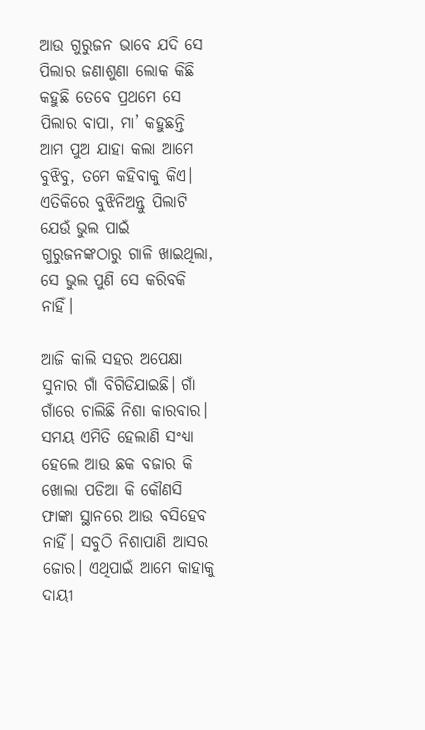ଆଉ ଗୁରୁଜନ ଭାବେ ଯଦି ସେ ପିଲାର ଜଣାଶୁଣା ଲୋକ କିଛି କହୁଛି ତେବେ ପ୍ରଥମେ ସେ ପିଲାର ବାପା, ମା’ କହୁଛନ୍ତି ଆମ ପୁଅ ଯାହା କଲା ଆମେ ବୁଝିବୁ, ତମେ କହିବାକୁ କିଏ। ଏତିକିରେ ବୁଝିନିଅନ୍ତୁ ପିଲାଟି ଯେଉଁ ଭୁଲ ପାଇଁ ଗୁରୁଜନଙ୍କଠାରୁ ଗାଳି ଖାଇଥିଲା, ସେ ଭୁଲ ପୁଣି ସେ କରିବକି ନାହିଁ।

ଆଜି କାଲି ସହର ଅପେକ୍ଷା ସୁନାର ଗାଁ ବିଗିଡିଯାଇଛି। ଗାଁ ଗାଁରେ ଚାଲିଛି ନିଶା କାରବାର। ସମୟ ଏମିତି ହେଲାଣି ସଂଧ୍ୟା ହେଲେ ଆଉ ଛକ ବଜାର କି ଖୋଲା ପଡିଆ କି କୌଣସି ଫାଙ୍କା ସ୍ଥାନରେ ଆଉ ବସିହେବ ନାହିଁ। ସବୁଠି ନିଶାପାଣି ଆସର ଜୋର। ଏଥିପାଇଁ ଆମେ କାହାକୁ ଦାୟୀ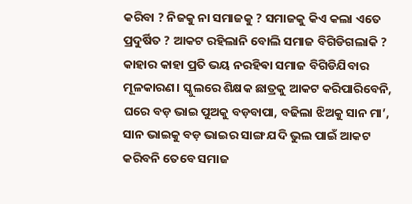କରିବା ? ନିଜକୁ ନା ସମାଜକୁ ? ସମାଜକୁ କିଏ କଲା ଏତେ ପ୍ରଦୁର୍ଷିତ ? ଆକଟ ରହିଲାନି ବୋଲି ସମାଜ ବିଗିଡିଗଲାକି ? କାହାର କାହା ପ୍ରତି ଭୟ ନରହିଵା ସମାଜ ବିଗିଡିଯିବାର ମୂଳକାରଣ। ସ୍କୁଲରେ ଶିକ୍ଷକ ଛାତ୍ରକୁ ଆକଟ କରିପାରିବେନି, ଘରେ ବଡ଼ ଭାଇ ପୁଅକୁ ବଡ଼ବାପା, ବଢିଲା ଝିଅକୁ ସାନ ମା’, ସାନ ଭାଇକୁ ବଡ଼ ଭାଇର ସାଙ୍ଗ ଯଦି ଭୁଲ ପାଇଁ ଆକଟ କରିବନି ତେବେ ସମାଜ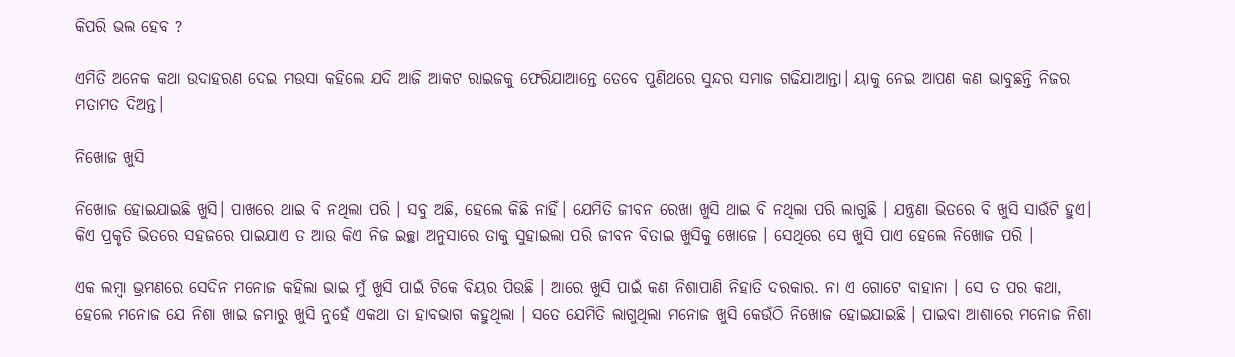କିପରି ଭଲ ହେବ ?

ଏମିତି ଅନେକ କଥା ଉଦାହରଣ ଦେଇ ମଉସା କହିଲେ ଯଦି ଆଜି ଆକଟ ରାଇଜକୁ ଫେରିଯାଆନ୍ତେ ତେବେ ପୁଣିଥରେ ସୁନ୍ଦର ସମାଜ ଗଢିଯାଆନ୍ତା। ୟାକୁ ନେଇ ଆପଣ କଣ ଭାବୁଛନ୍ତି ନିଜର ମତାମତ ଦିଅନ୍ତ।

ନିଖୋଜ ଖୁସି

ନିଖୋଜ ହୋଇଯାଇଛି ଖୁସି। ପାଖରେ ଥାଇ ବି ନଥିଲା ପରି । ସବୁ ଅଛି, ହେଲେ କିଛି ନାହିଁ। ଯେମିତି ଜୀବନ ରେଖା ଖୁସି ଥାଇ ବି ନଥିଲା ପରି ଲାଗୁଛି । ଯନ୍ତ୍ରଣା ଭିତରେ ବି ଖୁସି ସାଉଁଟି ହୁଏ। କିଏ ପ୍ରକୃତି ଭିତରେ ସହଜରେ ପାଇଯାଏ ତ ଆଉ କିଏ ନିଜ ଇଚ୍ଛା ଅନୁସାରେ ତାକୁ ସୁହାଇଲା ପରି ଜୀବନ ବିତାଇ ଖୁସିକୁ ଖୋଜେ । ସେଥିରେ ସେ ଖୁସି ପାଏ ହେଲେ ନିଖୋଜ ପରି ।

ଏକ ଲମ୍ବା ଭ୍ରମଣରେ ସେଦିନ ମନୋଜ କହିଲା ଭାଇ ମୁଁ ଖୁସି ପାଇଁ ଟିକେ ବିୟର ପିଉଛି । ଆରେ ଖୁସି ପାଇଁ କଣ ନିଶାପାଣି ନିହାତି ଦରକାର. ନା ଏ ଗୋଟେ ବାହାନା । ସେ ତ ପର କଥା, ହେଲେ ମନୋଜ ଯେ ନିଶା ଖାଇ ଜମାରୁ ଖୁସି ନୁହେଁ ଏକଥା ତା ହାବଭାଗ କହୁଥିଲା । ସତେ ଯେମିତି ଲାଗୁଥିଲା ମନୋଜ ଖୁସି କେଉଁଠି ନିଖୋଜ ହୋଇଯାଇଛି । ପାଇବା ଆଶାରେ ମନୋଜ ନିଶା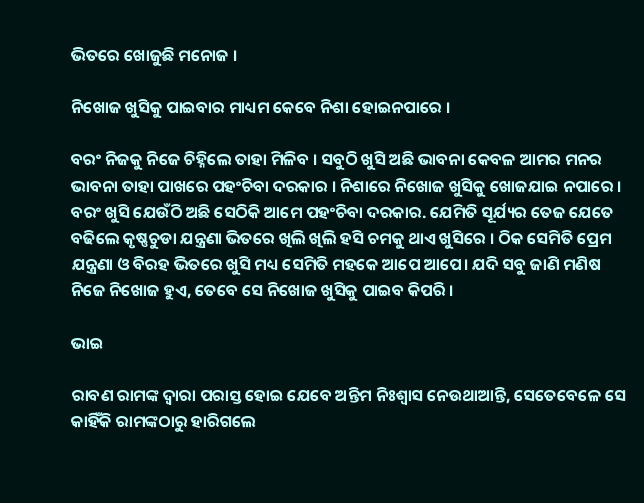ଭିତରେ ଖୋଜୁଛି ମନୋଜ ।

ନିଖୋଜ ଖୁସିକୁ ପାଇବାର ମାଧ୍ୟମ କେବେ ନିଶା ହୋଇନପାରେ ।

ବରଂ ନିଜକୁ ନିଜେ ଚିହ୍ନିଲେ ତାହା ମିଳିବ । ସବୁଠି ଖୁସି ଅଛି ଭାବନା କେବଳ ଆମର ମନର ଭାବନା ତାହା ପାଖରେ ପହଂଚିବା ଦରକାର । ନିଶାରେ ନିଖୋଜ ଖୁସିକୁ ଖୋଜଯାଇ ନପାରେ । ବରଂ ଖୁସି ଯେଉଁଠି ଅଛି ସେଠିକି ଆମେ ପହଂଚିବା ଦରକାର. ଯେମିତି ସୂର୍ଯ୍ୟର ତେଜ ଯେତେ ବଢିଲେ କୃଷ୍ଣଚୁଡା ଯନ୍ତ୍ରଣା ଭିତରେ ଖିଲି ଖିଲି ହସି ଚମକୁ ଥାଏ ଖୁସିରେ । ଠିକ ସେମିତି ପ୍ରେମ ଯନ୍ତ୍ରଣା ଓ ବିରହ ଭିତରେ ଖୁସି ମଧ୍ୟ ସେମିତି ମହକେ ଆପେ ଆପେ। ଯଦି ସବୁ ଜାଣି ମଣିଷ ନିଜେ ନିଖୋଜ ହୁଏ, ତେବେ ସେ ନିଖୋଜ ଖୁସିକୁ ପାଇବ କିପରି ।

ଭାଇ

ରାବଣ ରାମଙ୍କ ଦ୍ୱାରା ପରାସ୍ତ ହୋଇ ଯେବେ ଅନ୍ତିମ ନିଃଶ୍ୱାସ ନେଉଥାଆନ୍ତି, ସେତେବେଳେ ସେ କାହିଁକି ରାମଙ୍କଠାରୁ ହାରିଗଲେ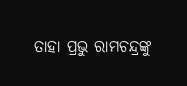ତାହା ପ୍ରଭୁ ରାମଚନ୍ଦ୍ରଙ୍କୁ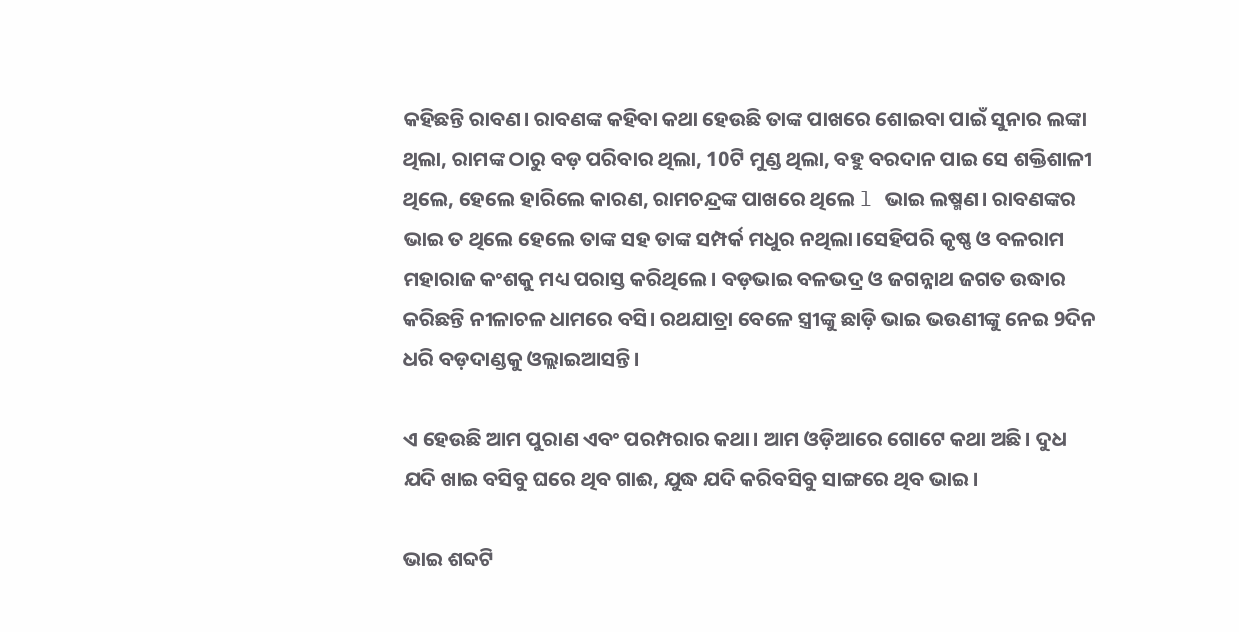କହିଛନ୍ତି ରାବଣ। ରାବଣଙ୍କ କହିବା କଥା ହେଉଛି ତାଙ୍କ ପାଖରେ ଶୋଇବା ପାଇଁ ସୁନାର ଲଙ୍କା ଥିଲା, ରାମଙ୍କ ଠାରୁ ବଡ଼ ପରିବାର ଥିଲା, 10ଟି ମୁଣ୍ଡ ଥିଲା, ବହୁ ବରଦାନ ପାଇ ସେ ଶକ୍ତିଶାଳୀ ଥିଲେ, ହେଲେ ହାରିଲେ କାରଣ, ରାମଚନ୍ଦ୍ରଙ୍କ ପାଖରେ ଥିଲେ l ଭାଇ ଲଷ୍ମଣ। ରାବଣଙ୍କର ଭାଇ ତ ଥିଲେ ହେଲେ ତାଙ୍କ ସହ ତାଙ୍କ ସମ୍ପର୍କ ମଧୁର ନଥିଲା।ସେହିପରି କୃଷ୍ଣ ଓ ବଳରାମ ମହାରାଜ କଂଶକୁ ମଧ୍ୟ ପରାସ୍ତ କରିଥିଲେ। ବଡ଼ଭାଇ ବଳଭଦ୍ର ଓ ଜଗନ୍ନାଥ ଜଗତ ଉଦ୍ଧାର କରିଛନ୍ତି ନୀଳାଚଳ ଧାମରେ ବସି। ରଥଯାତ୍ରା ବେଳେ ସ୍ତ୍ରୀଙ୍କୁ ଛାଡ଼ି ଭାଇ ଭଉଣୀଙ୍କୁ ନେଇ 9ଦିନ ଧରି ବଡ଼ଦାଣ୍ଡକୁ ଓଲ୍ଲାଇଆସନ୍ତି।

ଏ ହେଉଛି ଆମ ପୁରାଣ ଏବଂ ପରମ୍ପରାର କଥା। ଆମ ଓଡ଼ିଆରେ ଗୋଟେ କଥା ଅଛି। ଦୁଧ ଯଦି ଖାଇ ବସିବୁ ଘରେ ଥିବ ଗାଈ, ଯୁଦ୍ଧ ଯଦି କରିବସିବୁ ସାଙ୍ଗରେ ଥିବ ଭାଇ।

ଭାଇ ଶବ୍ଦଟି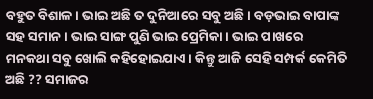ବହୁତ ବିଶାଳ। ଭାଇ ଅଛି ତ ଦୁନିଆରେ ସବୁ ଅଛି। ବଡ଼ଭାଇ ବାପାଙ୍କ ସହ ସମାନ। ଭାଇ ସାଙ୍ଗ ପୁଣି ଭାଇ ପ୍ରେମିକା। ଭାଇ ପାଖରେ ମନକଥା ସବୁ ଖୋଲି କହିହୋଇଯାଏ। କିନ୍ତୁ ଆଜି ସେହି ସମ୍ପର୍କ କେମିତି ଅଛି ?? ସମାଜର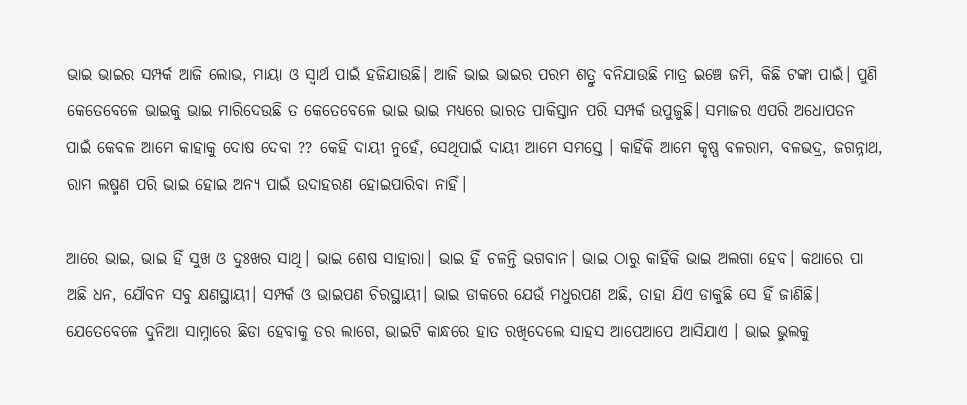ଭାଇ ଭାଇର ସମ୍ପର୍କ ଆଜି ଲୋଭ, ମାୟା ଓ ସ୍ୱାର୍ଥ ପାଇଁ ହଜିଯାଉଛି। ଆଜି ଭାଇ ଭାଇର ପରମ ଶତ୍ରୁ ବନିଯାଉଛି ମାତ୍ର ଇଞ୍ଚେ ଜମି, କିଛି ଟଙ୍କା ପାଇଁ। ପୁଣି କେତେବେଳେ ଭାଇକୁ ଭାଇ ମାରିଦେଉଛି ତ କେତେବେଳେ ଭାଇ ଭାଇ ମଧ୍ୟରେ ଭାରତ ପାକିସ୍ତାନ ପରି ସମ୍ପର୍କ ଉପୁଜୁଛି। ସମାଜର ଏପରି ଅଧୋପତନ ପାଇଁ କେବଳ ଆମେ କାହାକୁ ଦୋଷ ଦେବା ?? କେହି ଦାୟୀ ନୁହେଁ, ସେଥିପାଇଁ ଦାୟୀ ଆମେ ସମସ୍ତେ । କାହିଁକି ଆମେ କୃଷ୍ଣ ବଳରାମ, ବଳଭଦ୍ର, ଜଗନ୍ନାଥ, ରାମ ଲଷ୍ମଣ ପରି ଭାଇ ହୋଇ ଅନ୍ୟ ପାଇଁ ଉଦାହରଣ ହୋଇପାରିବା ନାହିଁ।

ଆରେ ଭାଇ, ଭାଇ ହିଁ ସୁଖ ଓ ଦୁଃଖର ସାଥି। ଭାଇ ଶେଷ ସାହାରା। ଭାଇ ହିଁ ଚଳନ୍ତି ଭଗବାନ। ଭାଇ ଠାରୁ କାହିଁକି ଭାଇ ଅଲଗା ହେବ। କଥାରେ ପା ଅଛି ଧନ, ଯୌବନ ସବୁ କ୍ଷଣସ୍ଥାୟୀ। ସମ୍ପର୍କ ଓ ଭାଇପଣ ଚିରସ୍ଥାୟୀ। ଭାଇ ଡାକରେ ଯେଉଁ ମଧୁରପଣ ଅଛି, ତାହା ଯିଏ ଡାକୁଛି ସେ ହିଁ ଜାଣିଛି। ଯେତେବେଳେ ଦୁନିଆ ସାମ୍ନାରେ ଛିଡା ହେବାକୁ ଡର ଲାଗେ, ଭାଇଟି କାନ୍ଧରେ ହାତ ରଖିଦେଲେ ସାହସ ଆପେଆପେ ଆସିଯାଏ । ଭାଇ ଭୁଲକୁ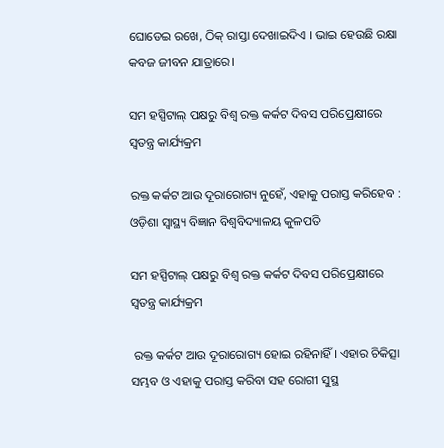ଘୋଡେଇ ରଖେ, ଠିକ୍ ରାସ୍ତା ଦେଖାଇଦିଏ । ଭାଇ ହେଉଛି ରକ୍ଷା କବଜ ଜୀବନ ଯାତ୍ରାରେ।

ସମ ହସ୍ପିଟାଲ୍ ପକ୍ଷରୁ ବିଶ୍ୱ ରକ୍ତ କର୍କଟ ଦିବସ ପରିପ୍ରେକ୍ଷୀରେ ସ୍ୱତନ୍ତ୍ର କାର୍ଯ୍ୟକ୍ରମ

ରକ୍ତ କର୍କଟ ଆଉ ଦୂରାରୋଗ୍ୟ ନୁହେଁ, ଏହାକୁ ପରାସ୍ତ କରିହେବ : ଓଡ଼ିଶା ସ୍ୱାସ୍ଥ୍ୟ ବିଜ୍ଞାନ ବିଶ୍ୱବିଦ୍ୟାଳୟ କୁଳପତି

ସମ ହସ୍ପିଟାଲ୍ ପକ୍ଷରୁ ବିଶ୍ୱ ରକ୍ତ କର୍କଟ ଦିବସ ପରିପ୍ରେକ୍ଷୀରେ ସ୍ୱତନ୍ତ୍ର କାର୍ଯ୍ୟକ୍ରମ

 ରକ୍ତ କର୍କଟ ଆଉ ଦୂରାରୋଗ୍ୟ ହୋଇ ରହିନାହିଁ । ଏହାର ଚିକିତ୍ସା ସମ୍ଭବ ଓ ଏହାକୁ ପରାସ୍ତ କରିବା ସହ ରୋଗୀ ସୁସ୍ଥ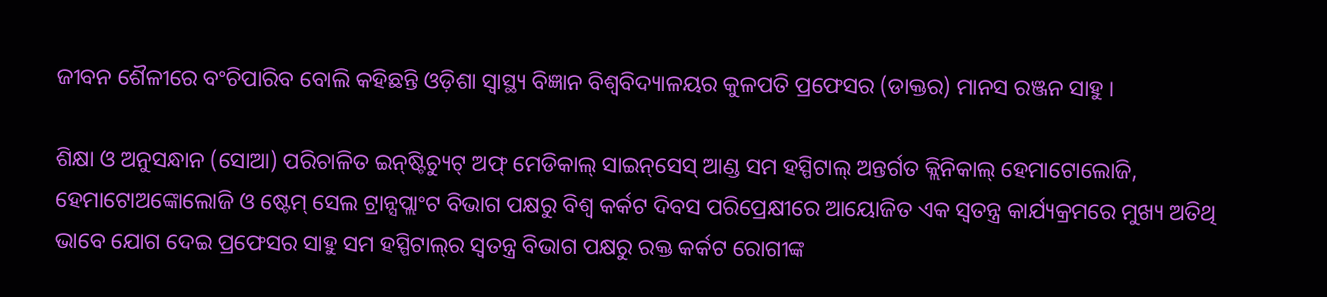ଜୀବନ ଶୈଳୀରେ ବଂଚିପାରିବ ବୋଲି କହିଛନ୍ତି ଓଡ଼ିଶା ସ୍ୱାସ୍ଥ୍ୟ ବିଜ୍ଞାନ ବିଶ୍ୱବିଦ୍ୟାଳୟର କୁଳପତି ପ୍ରଫେସର (ଡାକ୍ତର) ମାନସ ରଞ୍ଜନ ସାହୁ ।

ଶିକ୍ଷା ଓ ଅନୁସନ୍ଧାନ (ସୋଆ) ପରିଚାଳିତ ଇନ୍‌ଷ୍ଟିଚ୍ୟୁଟ୍ ଅଫ୍ ମେଡିକାଲ୍ ସାଇନ୍‌ସେସ୍ ଆଣ୍ଡ ସମ ହସ୍ପିଟାଲ୍ ଅନ୍ତର୍ଗତ କ୍ଲିନିକାଲ୍ ହେମାଟୋଲୋଜି, ହେମାଟୋଅଙ୍କୋଲୋଜି ଓ ଷ୍ଟେମ୍ ସେଲ ଟ୍ରାନ୍ସପ୍ଲାଂଟ ବିଭାଗ ପକ୍ଷରୁ ବିଶ୍ୱ କର୍କଟ ଦିବସ ପରିପ୍ରେକ୍ଷୀରେ ଆୟୋଜିତ ଏକ ସ୍ୱତନ୍ତ୍ର କାର୍ଯ୍ୟକ୍ରମରେ ମୁଖ୍ୟ ଅତିଥି ଭାବେ ଯୋଗ ଦେଇ ପ୍ରଫେସର ସାହୁ ସମ ହସ୍ପିଟାଲ୍‌ର ସ୍ୱତନ୍ତ୍ର ବିଭାଗ ପକ୍ଷରୁ ରକ୍ତ କର୍କଟ ରୋଗୀଙ୍କ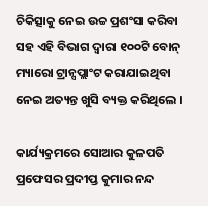ଚିକିତ୍ସାକୁ ନେଇ ଉଚ୍ଚ ପ୍ରଶଂସା କରିବା ସହ ଏହି ବିଭାଗ ଦ୍ୱାରା ୧୦୦ଟି ବୋନ୍ ମ୍ୟାରୋ ଟ୍ରାନ୍ସପ୍ଲାଂଟ କରାଯାଇଥିବା ନେଇ ଅତ୍ୟନ୍ତ ଖୁସି ବ୍ୟକ୍ତ କରିଥିଲେ ।

କାର୍ଯ୍ୟକ୍ରମରେ ସୋଆର କୁଳପତି ପ୍ରଫେସର ପ୍ରଦୀପ୍ତ କୁମାର ନନ୍ଦ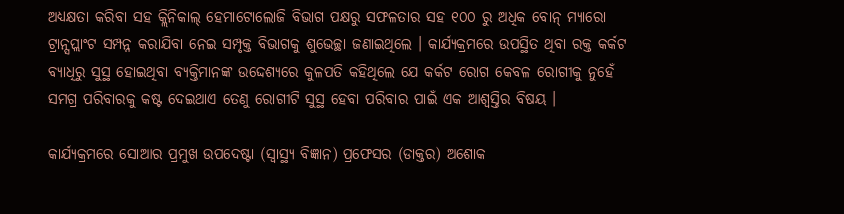ଅଧ୍ୟକ୍ଷତା କରିବା ସହ କ୍ଲିନିକାଲ୍ ହେମାଟୋଲୋଜି ବିଭାଗ ପକ୍ଷରୁ ସଫଳତାର ସହ ୧୦୦ ରୁ ଅଧିକ ବୋନ୍ ମ୍ୟାରୋ ଟ୍ରାନ୍ସପ୍ଲାଂଟ ସମ୍ପନ୍ନ କରାଯିବା ନେଇ ସମ୍ପୃକ୍ତ ବିଭାଗକୁ ଶୁଭେଚ୍ଛା ଜଣାଇଥିଲେ । କାର୍ଯ୍ୟକ୍ରମରେ ଉପସ୍ଥିତ ଥିବା ରକ୍ତ କର୍କଟ ବ୍ୟାଧିରୁ ସୁସ୍ଥ ହୋଇଥିବା ବ୍ୟକ୍ତିମାନଙ୍କ ଉଦ୍ଦେଶ୍ୟରେ କୁଳପତି କହିଥିଲେ ଯେ କର୍କଟ ରୋଗ କେବଳ ରୋଗୀକୁ ନୁହେଁ ସମଗ୍ର ପରିବାରକୁ କଷ୍ଟ ଦେଇଥାଏ ତେଣୁ ରୋଗୀଟି ସୁସ୍ଥ ହେବା ପରିବାର ପାଇଁ ଏକ ଆଶ୍ୱସ୍ତିର ବିଷୟ ।

କାର୍ଯ୍ୟକ୍ରମରେ ସୋଆର ପ୍ରମୁଖ ଉପଦେଷ୍ଟା (ସ୍ୱାସ୍ଥ୍ୟ ବିଜ୍ଞାନ) ପ୍ରଫେସର (ଡାକ୍ତର) ଅଶୋକ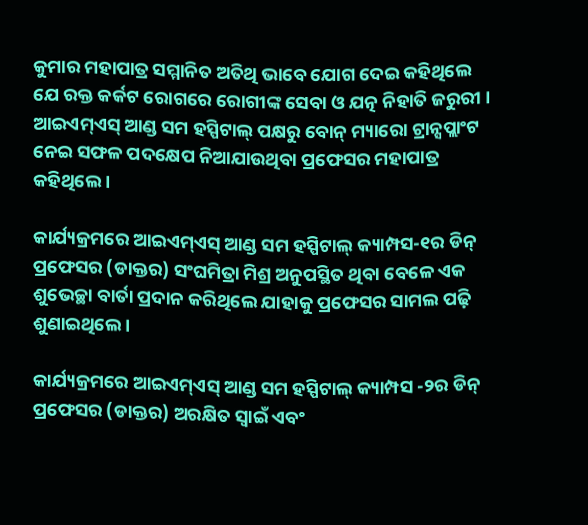କୁମାର ମହାପାତ୍ର ସମ୍ମାନିତ ଅତିଥି ଭାବେ ଯୋଗ ଦେଇ କହିଥିଲେ ଯେ ରକ୍ତ କର୍କଟ ରୋଗରେ ରୋଗୀଙ୍କ ସେବା ଓ ଯତ୍ନ ନିହାତି ଜରୁରୀ । ଆଇଏମ୍‌ଏସ୍ ଆଣ୍ଡ ସମ ହସ୍ପିଟାଲ୍ ପକ୍ଷରୁ ବୋନ୍ ମ୍ୟାରୋ ଟ୍ରାନ୍ସପ୍ଲାଂଟ ନେଇ ସଫଳ ପଦକ୍ଷେପ ନିଆଯାଉଥିବା ପ୍ରଫେସର ମହାପାତ୍ର କହିଥିଲେ ।

କାର୍ଯ୍ୟକ୍ରମରେ ଆଇଏମ୍‌ଏସ୍ ଆଣ୍ଡ ସମ ହସ୍ପିଟାଲ୍ କ୍ୟାମ୍ପସ-୧ର ଡିନ୍ ପ୍ରଫେସର (ଡାକ୍ତର) ସଂଘମିତ୍ରା ମିଶ୍ର ଅନୁପସ୍ଥିତ ଥିବା ବେଳେ ଏକ ଶୁଭେଚ୍ଛା ବାର୍ତା ପ୍ରଦାନ କରିଥିଲେ ଯାହାକୁ ପ୍ରଫେସର ସାମଲ ପଢ଼ି ଶୁଣାଇଥିଲେ ।

କାର୍ଯ୍ୟକ୍ରମରେ ଆଇଏମ୍‌ଏସ୍ ଆଣ୍ଡ ସମ ହସ୍ପିଟାଲ୍ କ୍ୟାମ୍ପସ -୨ର ଡିନ୍ ପ୍ରଫେସର (ଡାକ୍ତର) ଅରକ୍ଷିତ ସ୍ୱାଇଁ ଏବଂ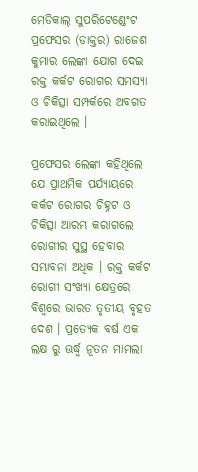ମେଡିକାଲ୍ ସୁପରିଟେଣ୍ଡେଂଟ ପ୍ରଫେସର (ଡାକ୍ତର) ରାଜେଶ କୁମାର ଲେଙ୍କା ଯୋଗ ଦେଇ ରକ୍ତ କର୍କଟ ରୋଗର ସମସ୍ୟା ଓ ଚିକିତ୍ସା ସମ୍ପର୍କରେ ଅବଗତ କରାଇଥିଲେ ।

ପ୍ରଫେସର ଲେଙ୍କା କହିଥିଲେ ଯେ ପ୍ରାଥମିକ ପର୍ଯ୍ୟାୟରେ କର୍କଟ ରୋଗର ଚିହ୍ନଟ ଓ ଚିକିତ୍ସା ଆରମ୍ଭ କରାଗଲେ ରୋଗୀର ସୁସ୍ଥ ହେବାର ସମ୍ଭାବନା ଅଧିକ । ରକ୍ତ କର୍କଟ ରୋଗୀ ସଂଖ୍ୟା କ୍ଷେତ୍ରରେ ବିଶ୍ୱରେ ଭାରତ ତୃତୀୟ ବୃହତ ଦେଶ । ପ୍ରତ୍ୟେକ ବର୍ଷ ଏକ ଲକ୍ଷ ରୁ ଊର୍ଦ୍ଧ୍ୱ ନୂତନ ମାମଲା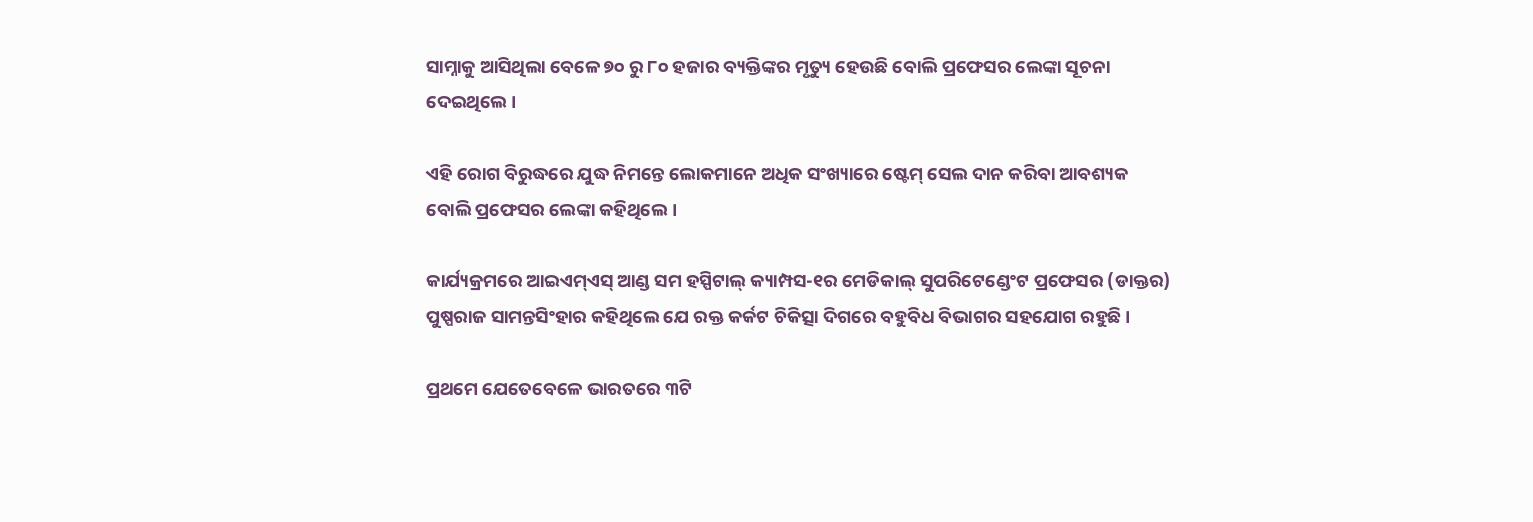ସାମ୍ନାକୁ ଆସିଥିଲା ବେଳେ ୭୦ ରୁ ୮୦ ହଜାର ବ୍ୟକ୍ତିଙ୍କର ମୃତ୍ୟୁ ହେଉଛି ବୋଲି ପ୍ରଫେସର ଲେଙ୍କା ସୂଚନା ଦେଇଥିଲେ ।

ଏହି ରୋଗ ବିରୁଦ୍ଧରେ ଯୁଦ୍ଧ ନିମନ୍ତେ ଲୋକମାନେ ଅଧିକ ସଂଖ୍ୟାରେ ଷ୍ଟେମ୍ ସେଲ ଦାନ କରିବା ଆବଶ୍ୟକ ବୋଲି ପ୍ରଫେସର ଲେଙ୍କା କହିଥିଲେ ।

କାର୍ଯ୍ୟକ୍ରମରେ ଆଇଏମ୍‌ଏସ୍ ଆଣ୍ଡ ସମ ହସ୍ପିଟାଲ୍ କ୍ୟାମ୍ପସ-୧ର ମେଡିକାଲ୍ ସୁପରିଟେଣ୍ଡେଂଟ ପ୍ରଫେସର (ଡାକ୍ତର) ପୁଷ୍ପରାଜ ସାମନ୍ତସିଂହାର କହିଥିଲେ ଯେ ରକ୍ତ କର୍କଟ ଚିକିତ୍ସା ଦିଗରେ ବହୁବିଧ ବିଭାଗର ସହଯୋଗ ରହୁଛି ।

ପ୍ରଥମେ ଯେତେବେଳେ ଭାରତରେ ୩ଟି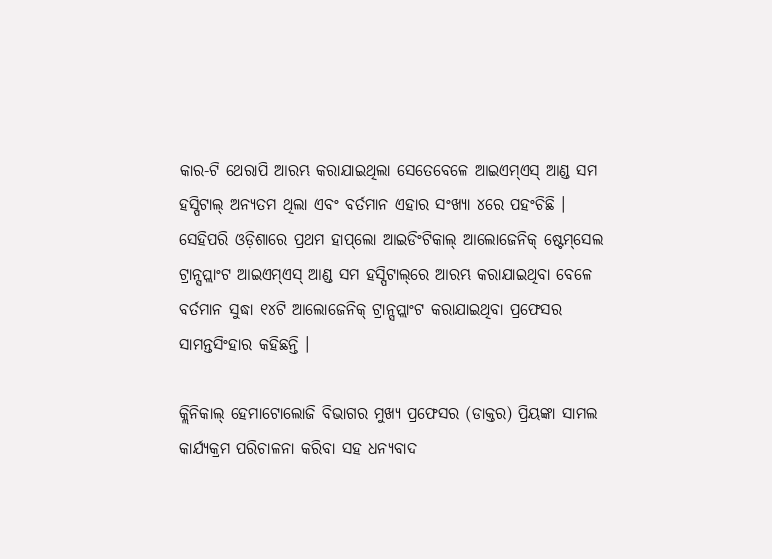କାର-ଟି ଥେରାପି ଆରମ୍ଭ କରାଯାଇଥିଲା ସେତେବେଳେ ଆଇଏମ୍‌ଏସ୍ ଆଣ୍ଡ ସମ ହସ୍ପିଟାଲ୍ ଅନ୍ୟତମ ଥିଲା ଏବଂ ବର୍ତମାନ ଏହାର ସଂଖ୍ୟା ୪ରେ ପହଂଚିଛି । ସେହିପରି ଓଡ଼ିଶାରେ ପ୍ରଥମ ହାପ୍‌ଲୋ ଆଇଡିଂଟିକାଲ୍ ଆଲୋଜେନିକ୍ ଷ୍ଟେମ୍‌ସେଲ ଟ୍ରାନ୍ସପ୍ଲାଂଟ ଆଇଏମ୍‌ଏସ୍ ଆଣ୍ଡ ସମ ହସ୍ପିଟାଲ୍‌ରେ ଆରମ୍ଭ କରାଯାଇଥିବା ବେଳେ ବର୍ତମାନ ସୁଦ୍ଧା ୧୪ଟି ଆଲୋଜେନିକ୍ ଟ୍ରାନ୍ସପ୍ଲାଂଟ କରାଯାଇଥିବା ପ୍ରଫେସର ସାମନ୍ତସିଂହାର କହିଛନ୍ତି ।

କ୍ଲିନିକାଲ୍ ହେମାଟୋଲୋଜି ବିଭାଗର ମୁଖ୍ୟ ପ୍ରଫେସର (ଡାକ୍ତର) ପ୍ରିୟଙ୍କା ସାମଲ କାର୍ଯ୍ୟକ୍ରମ ପରିଚାଳନା କରିବା ସହ ଧନ୍ୟବାଦ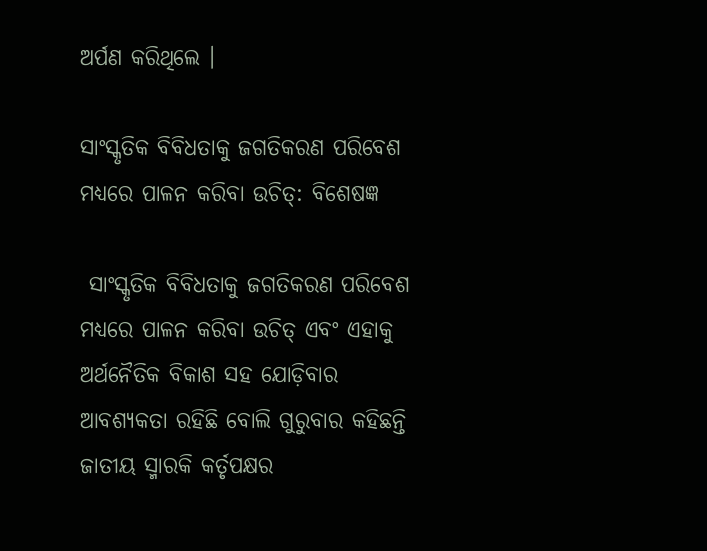ଅର୍ପଣ କରିଥିଲେ ।

ସାଂସ୍କୃତିକ ବିବିଧତାକୁ ଜଗତିକରଣ ପରିବେଶ ମଧ୍ୟରେ ପାଳନ କରିବା ଉଚିତ୍‌: ବିଶେଷଜ୍ଞ

 ସାଂସ୍କୃତିକ ବିବିଧତାକୁ ଜଗତିକରଣ ପରିବେଶ ମଧ୍ୟରେ ପାଳନ କରିବା ଉଚିତ୍ ଏବଂ ଏହାକୁ ଅର୍ଥନୈତିକ ବିକାଶ ସହ ଯୋଡ଼ିବାର ଆବଶ୍ୟକତା ରହିଛି ବୋଲି ଗୁରୁବାର କହିଛନ୍ତି ଜାତୀୟ ସ୍ମାରକି କର୍ତୃପକ୍ଷର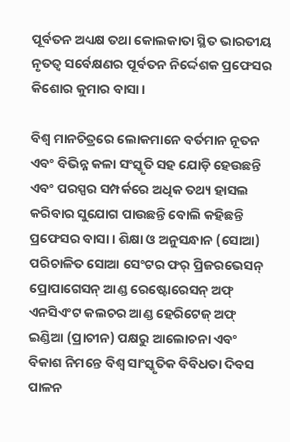ପୂର୍ବତନ ଅଧ୍ୟକ୍ଷ ତଥା କୋଲକାତା ସ୍ଥିତ ଭାରତୀୟ ନୃତତ୍ୱ ସର୍ବେକ୍ଷଣର ପୂର୍ବତନ ନିର୍ଦ୍ଦେଶକ ପ୍ରଫେସର କିଶୋର କୁମାର ବାସା ।

ବିଶ୍ୱ ମାନଚିତ୍ରରେ ଲୋକମାନେ ବର୍ତମାନ ନୂତନ ଏବଂ ବିଭିନ୍ନ କଳା ସଂସ୍କୃତି ସହ ଯୋଡ଼ି ହେଉଛନ୍ତି ଏବଂ ପରସ୍ପର ସମ୍ପର୍କରେ ଅଧିକ ତଥ୍ୟ ହାସଲ କରିବାର ସୁଯୋଗ ପାଉଛନ୍ତି ବୋଲି କହିଛନ୍ତି ପ୍ରଫେସର ବାସା । ଶିକ୍ଷା ଓ ଅନୁସନ୍ଧାନ (ସୋଆ) ପରିଚାଳିତ ସୋଆ ସେଂଟର ଫର୍ ପ୍ରିଜରଭେସନ୍ ପ୍ରୋପାଗେସନ୍ ଆଣ୍ଡ ରେଷ୍ଟୋରେସନ୍ ଅଫ୍ ଏନସିଏଂଟ କଲଚର ଆଣ୍ଡ ହେରିଟେଜ୍ ଅଫ୍ ଇଣ୍ଡିଆ (ପ୍ରାଚୀନ) ପକ୍ଷରୁ ଆଲୋଚନା ଏବଂ ବିକାଶ ନିମନ୍ତେ ବିଶ୍ୱ ସାଂସ୍କୃତିକ ବିବିଧତା ଦିବସ ପାଳନ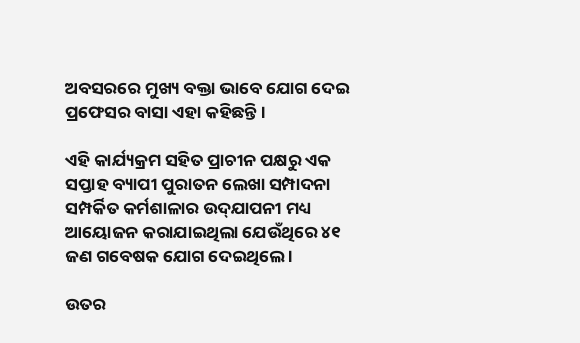ଅବସରରେ ମୁଖ୍ୟ ବକ୍ତା ଭାବେ ଯୋଗ ଦେଇ ପ୍ରଫେସର ବାସା ଏହା କହିଛନ୍ତି ।

ଏହି କାର୍ଯ୍ୟକ୍ରମ ସହିତ ପ୍ରାଚୀନ ପକ୍ଷରୁ ଏକ ସପ୍ତାହ ବ୍ୟାପୀ ପୁରାତନ ଲେଖା ସମ୍ପାଦନା ସମ୍ପର୍କିତ କର୍ମଶାଳାର ଉଦ୍‌ଯାପନୀ ମଧ୍ୟ ଆୟୋଜନ କରାଯାଇଥିଲା ଯେଉଁଥିରେ ୪୧ ଜଣ ଗବେଷକ ଯୋଗ ଦେଇଥିଲେ ।

ଉତର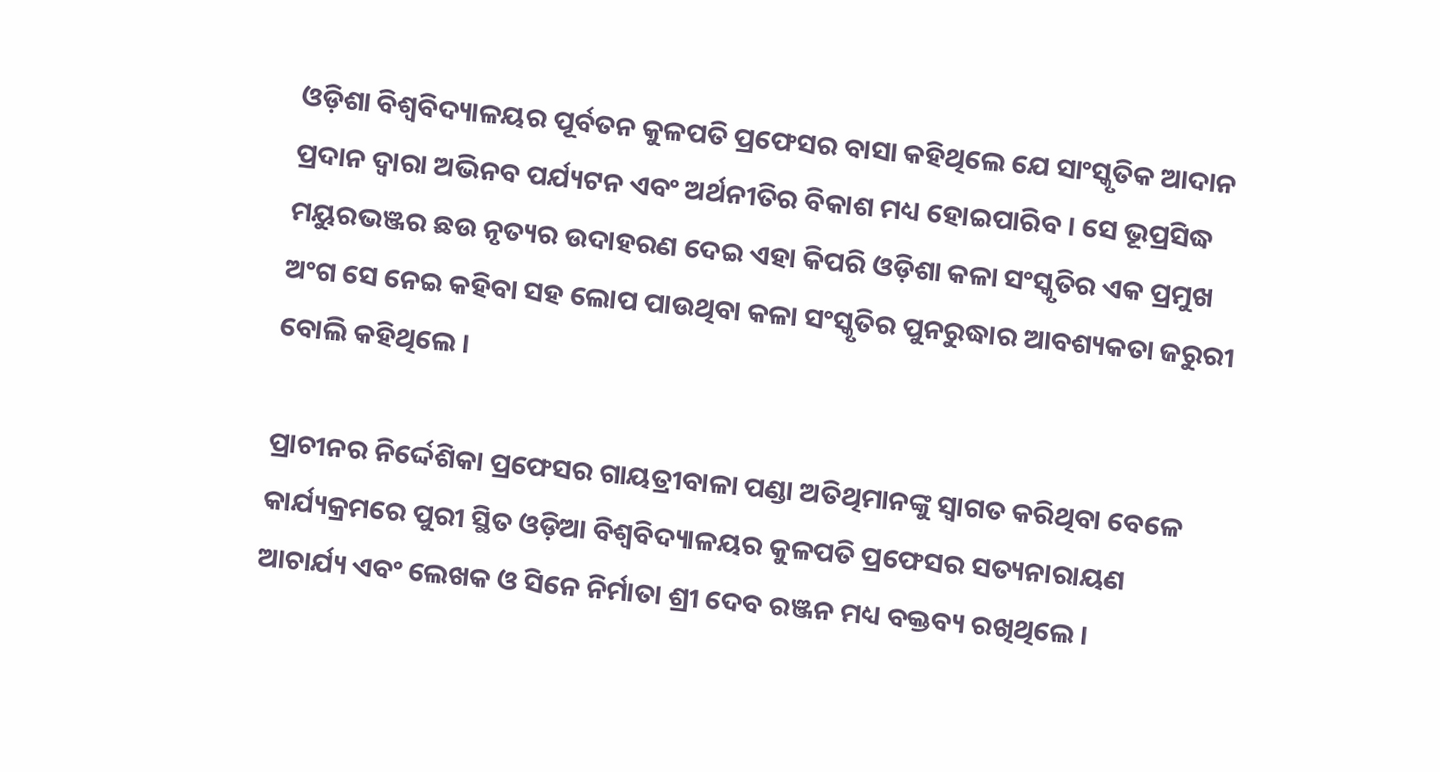ଓଡ଼ିଶା ବିଶ୍ୱବିଦ୍ୟାଳୟର ପୂର୍ବତନ କୁଳପତି ପ୍ରଫେସର ବାସା କହିଥିଲେ ଯେ ସାଂସ୍କୃତିକ ଆଦାନ ପ୍ରଦାନ ଦ୍ୱାରା ଅଭିନବ ପର୍ଯ୍ୟଟନ ଏବଂ ଅର୍ଥନୀତିର ବିକାଶ ମଧ୍ୟ ହୋଇପାରିବ । ସେ ଭୂପ୍ରସିଦ୍ଧ ମୟୁରଭଞ୍ଜର ଛଉ ନୃତ୍ୟର ଉଦାହରଣ ଦେଇ ଏହା କିପରି ଓଡ଼ିଶା କଳା ସଂସ୍କୃତିର ଏକ ପ୍ରମୁଖ ଅଂଗ ସେ ନେଇ କହିବା ସହ ଲୋପ ପାଉଥିବା କଳା ସଂସ୍କୃତିର ପୁନରୁଦ୍ଧାର ଆବଶ୍ୟକତା ଜରୁରୀ ବୋଲି କହିଥିଲେ ।

ପ୍ରାଚୀନର ନିର୍ଦ୍ଦେଶିକା ପ୍ରଫେସର ଗାୟତ୍ରୀବାଳା ପଣ୍ଡା ଅତିଥିମାନଙ୍କୁ ସ୍ୱାଗତ କରିଥିବା ବେଳେ କାର୍ଯ୍ୟକ୍ରମରେ ପୁରୀ ସ୍ଥିତ ଓଡ଼ିଆ ବିଶ୍ୱବିଦ୍ୟାଳୟର କୁଳପତି ପ୍ରଫେସର ସତ୍ୟନାରାୟଣ ଆଚାର୍ଯ୍ୟ ଏବଂ ଲେଖକ ଓ ସିନେ ନିର୍ମାତା ଶ୍ରୀ ଦେବ ରଞ୍ଜନ ମଧ୍ୟ ବକ୍ତବ୍ୟ ରଖିଥିଲେ ।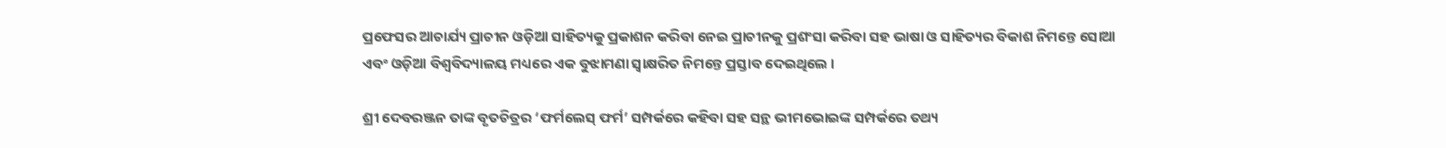ପ୍ରଫେସର ଆଚାର୍ଯ୍ୟ ପ୍ରାଚୀନ ଓଡ଼ିଆ ସାହିତ୍ୟକୁ ପ୍ରକାଶନ କରିବା ନେଇ ପ୍ରାଚୀନକୁ ପ୍ରଶଂସା କରିବା ସହ ଭାଷା ଓ ସାହିତ୍ୟର ବିକାଶ ନିମନ୍ତେ ସୋଆ ଏବଂ ଓଡ଼ିଆ ବିଶ୍ୱବିଦ୍ୟାଳୟ ମଧ୍ୟରେ ଏକ ବୁଝାମଣା ସ୍ୱାକ୍ଷରିତ ନିମନ୍ତେ ପ୍ରସ୍ତାବ ଦେଇଥିଲେ ।

ଶ୍ରୀ ଦେବରଞ୍ଜନ ତାଙ୍କ ବୃତଚିତ୍ରର ‘ଫର୍ମଲେସ୍ ଫର୍ମ’ ସମ୍ପର୍କରେ କହିବା ସହ ସନ୍ଥ ଭୀମଭୋଇଙ୍କ ସମ୍ପର୍କରେ ତଥ୍ୟ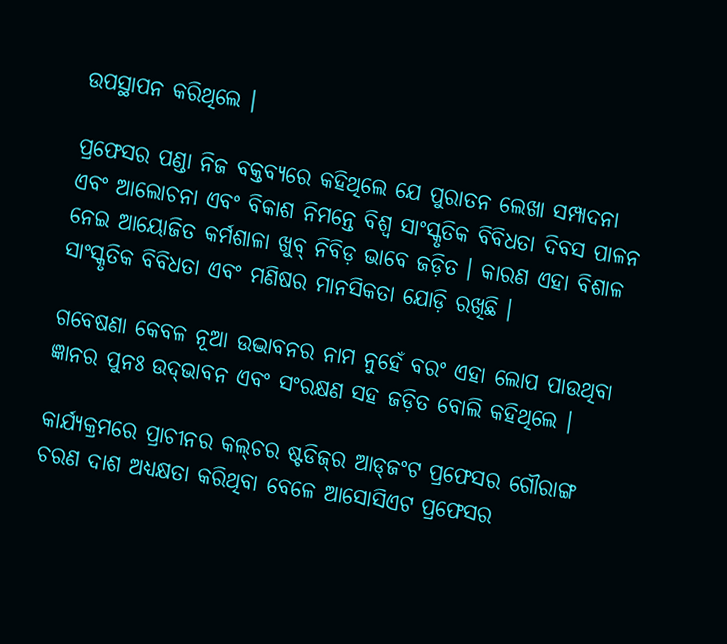ଉପସ୍ଥାପନ କରିଥିଲେ ।

ପ୍ରଫେସର ପଣ୍ଡା ନିଜ ବକ୍ତବ୍ୟରେ କହିଥିଲେ ଯେ ପୁରାତନ ଲେଖା ସମ୍ପାଦନା ଏବଂ ଆଲୋଚନା ଏବଂ ବିକାଶ ନିମନ୍ତେ ବିଶ୍ୱ ସାଂସ୍କୃତିକ ବିବିଧତା ଦିବସ ପାଳନ ନେଇ ଆୟୋଜିତ କର୍ମଶାଳା ଖୁବ୍ ନିବିଡ଼ ଭାବେ ଜଡ଼ିତ । କାରଣ ଏହା ବିଶାଳ ସାଂସ୍କୃତିକ ବିବିଧତା ଏବଂ ମଣିଷର ମାନସିକତା ଯୋଡ଼ି ରଖିଛି ।

ଗବେଷଣା କେବଳ ନୂଆ ଉଦ୍ଭାବନର ନାମ ନୁହେଁ ବରଂ ଏହା ଲୋପ ପାଉଥିବା ଜ୍ଞାନର ପୁନଃ ଉଦ୍‌ଭାବନ ଏବଂ ସଂରକ୍ଷଣ ସହ ଜଡ଼ିତ ବୋଲି କହିଥିଲେ ।

କାର୍ଯ୍ୟକ୍ରମରେ ପ୍ରାଚୀନର କଲ୍‌ଚର ଷ୍ଟଡିଜ୍‌ର ଆଡ୍‌ଜଂଟ ପ୍ରଫେସର ଗୌରାଙ୍ଗ ଚରଣ ଦାଶ ଅଧ୍ୟକ୍ଷତା କରିଥିବା ବେଳେ ଆସୋସିଏଟ ପ୍ରଫେସର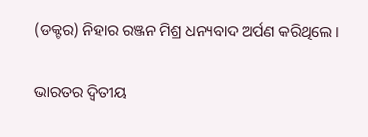(ଡକ୍ଟର) ନିହାର ରଞ୍ଜନ ମିଶ୍ର ଧନ୍ୟବାଦ ଅର୍ପଣ କରିଥିଲେ ।

ଭାରତର ଦ୍ୱିତୀୟ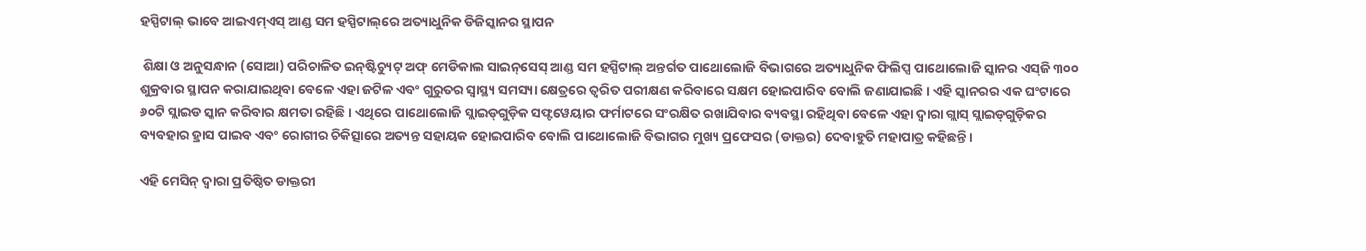ହସ୍ପିଟାଲ୍ ଭାବେ ଆଇଏମ୍‌ଏସ୍ ଆଣ୍ଡ ସମ ହସ୍ପିଟାଲ୍‌ରେ ଅତ୍ୟାଧୁନିକ ଡିଜିସ୍କାନର ସ୍ଥାପନ

 ଶିକ୍ଷା ଓ ଅନୁସନ୍ଧାନ (ସୋଆ) ପରିଚାଳିତ ଇନ୍‌ଷ୍ଟିଚ୍ୟୁଟ୍ ଅଫ୍ ମେଡିକାଲ ସାଇନ୍‌ସେସ୍ ଆଣ୍ଡ ସମ ହସ୍ପିଟାଲ୍ ଅନ୍ତର୍ଗତ ପାଥୋଲୋଜି ବିଭାଗରେ ଅତ୍ୟାଧୁନିକ ଫିଲିପ୍ସ ପାଥୋଲୋଜି ସ୍କାନର ଏସ୍‌ଜି ୩୦୦ ଶୁକ୍ରବାର ସ୍ଥାପନ କରାଯାଇଥିବା ବେଳେ ଏହା ଜଟିଳ ଏବଂ ଗୁରୁତର ସ୍ୱାସ୍ଥ୍ୟ ସମସ୍ୟା କ୍ଷେତ୍ରରେ ତ୍ୱରିତ ପରୀକ୍ଷଣ କରିବାରେ ସକ୍ଷମ ହୋଇପାରିବ ବୋଲି ଜଣାଯାଇଛି । ଏହି ସ୍କାନରର ଏକ ଘଂଟାରେ ୬୦ଟି ସ୍ଲାଇଡ ସ୍କାନ କରିବାର କ୍ଷମତା ରହିଛି । ଏଥିରେ ପାଥୋଲୋଜି ସ୍ଲାଇଡ୍‌ଗୁଡ଼ିକ ସଫ୍ଟୱେୟାର ଫର୍ମାଟରେ ସଂରକ୍ଷିତ ରଖାଯିବାର ବ୍ୟବସ୍ଥା ରହିଥିବା ବେଳେ ଏହା ଦ୍ୱାରା ଗ୍ଲାସ୍ ସ୍ଲାଇଡ୍‌ଗୁଡ଼ିକର ବ୍ୟବହାର ହ୍ରାସ ପାଇବ ଏବଂ ରୋଗୀର ଚିକିତ୍ସାରେ ଅତ୍ୟନ୍ତ ସହାୟକ ହୋଇପାରିବ ବୋଲି ପାଥୋଲୋଜି ବିଭାଗର ମୁଖ୍ୟ ପ୍ରଫେସର (ଡାକ୍ତର) ଦେବାହୁତି ମହାପାତ୍ର କହିଛନ୍ତି ।

ଏହି ମେସିନ୍ ଦ୍ୱାରା ପ୍ରତିଷ୍ଠିତ ଡାକ୍ତରୀ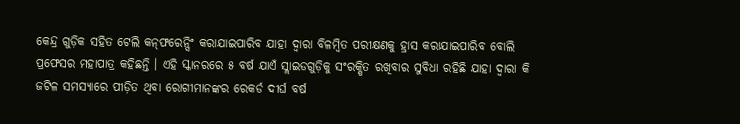କେନ୍ଦ୍ର ଗୁଡ଼ିକ ସହିତ ଟେଲି କନ୍‌ଫରେନ୍ସିଂ କରାଯାଇପାରିବ ଯାହା ଦ୍ୱାରା ବିଳମ୍ବିତ ପରୀକ୍ଷଣକୁ ହ୍ରାସ କରାଯାଇପାରିବ ବୋଲି ପ୍ରଫେସର ମହାପାତ୍ର କହିଛନ୍ତି । ଏହି ସ୍କାନରରେ ୫ ବର୍ଷ ଯାଏଁ ସ୍ଲାଇଡଗୁଡ଼ିକୁ ସଂରକ୍ଷିତ ରଖିବାର ସୁବିଧା ରହିଛି ଯାହା ଦ୍ୱାରା କି ଜଟିଳ ସମସ୍ୟାରେ ପୀଡ଼ିତ ଥିବା ରୋଗୀମାନଙ୍କର ରେକର୍ଡ ଦୀର୍ଘ ବର୍ଷ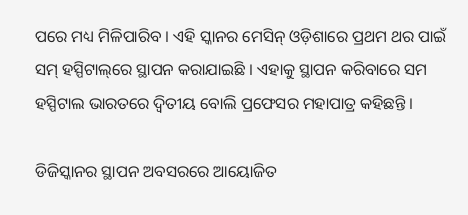ପରେ ମଧ୍ୟ ମିଳିପାରିବ । ଏହି ସ୍କାନର ମେସିନ୍ ଓଡ଼ିଶାରେ ପ୍ରଥମ ଥର ପାଇଁ ସମ୍ ହସ୍ପିଟାଲ୍‌ରେ ସ୍ଥାପନ କରାଯାଇଛି । ଏହାକୁ ସ୍ଥାପନ କରିବାରେ ସମ ହସ୍ପିଟାଲ ଭାରତରେ ଦ୍ୱିତୀୟ ବୋଲି ପ୍ରଫେସର ମହାପାତ୍ର କହିଛନ୍ତି ।

ଡିଜିସ୍କାନର ସ୍ଥାପନ ଅବସରରେ ଆୟୋଜିତ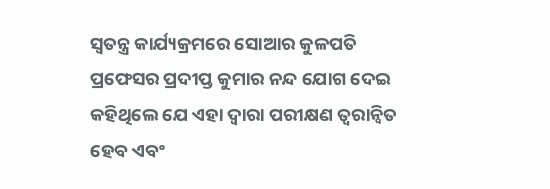ସ୍ୱତନ୍ତ୍ର କାର୍ଯ୍ୟକ୍ରମରେ ସୋଆର କୁଳପତି ପ୍ରଫେସର ପ୍ରଦୀପ୍ତ କୁମାର ନନ୍ଦ ଯୋଗ ଦେଇ କହିଥିଲେ ଯେ ଏହା ଦ୍ୱାରା ପରୀକ୍ଷଣ ତ୍ୱରାନ୍ୱିତ ହେବ ଏବଂ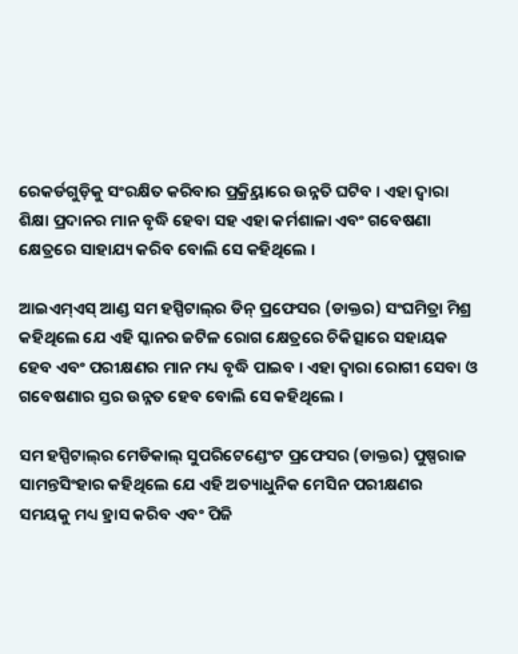ରେକର୍ଡଗୁଡ଼ିକୁ ସଂରକ୍ଷିତ କରିବାର ପ୍ରକ୍ର୍ରିୟାରେ ଉନ୍ନତି ଘଟିବ । ଏହା ଦ୍ୱାରା ଶିକ୍ଷା ପ୍ରଦାନର ମାନ ବୃଦ୍ଧି ହେବା ସହ ଏହା କର୍ମଶାଳା ଏବଂ ଗବେଷଣା କ୍ଷେତ୍ରରେ ସାହାଯ୍ୟ କରିବ ବୋଲି ସେ କହିଥିଲେ ।

ଆଇଏମ୍‌ଏସ୍ ଆଣ୍ଡ ସମ ହସ୍ପିଟାଲ୍‌ର ଡିନ୍ ପ୍ରଫେସର (ଡାକ୍ତର) ସଂଘମିତ୍ରା ମିଶ୍ର କହିଥିଲେ ଯେ ଏହି ସ୍କାନର ଜଟିଳ ରୋଗ କ୍ଷେତ୍ରରେ ଚିକିତ୍ସାରେ ସହାୟକ ହେବ ଏବଂ ପରୀକ୍ଷଣର ମାନ ମଧ୍ୟ ବୃଦ୍ଧି ପାଇବ । ଏହା ଦ୍ୱାରା ରୋଗୀ ସେବା ଓ ଗବେଷଣାର ସ୍ତର ଉନ୍ନତ ହେବ ବୋଲି ସେ କହିଥିଲେ ।

ସମ ହସ୍ପିଟାଲ୍‌ର ମେଡିକାଲ୍ ସୁପରିଟେଣ୍ଡେଂଟ ପ୍ରଫେସର (ଡାକ୍ତର) ପୁଷ୍ପରାଜ ସାମନ୍ତସିଂହାର କହିଥିଲେ ଯେ ଏହି ଅତ୍ୟାଧୁନିକ ମେସିନ ପରୀକ୍ଷଣର ସମୟକୁ ମଧ୍ୟ ହ୍ରାସ କରିବ ଏବଂ ପିଜି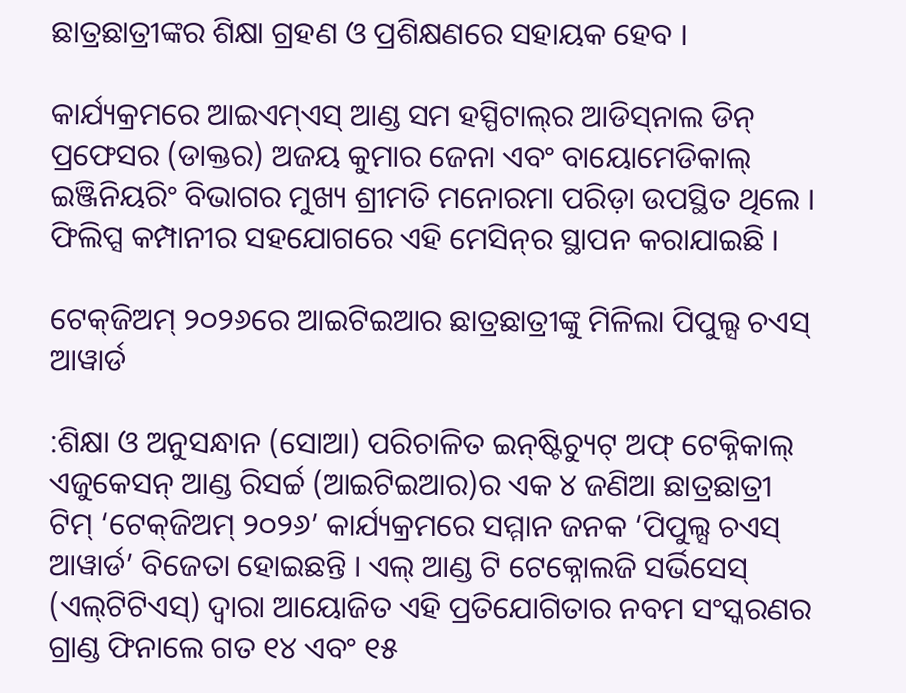ଛାତ୍ରଛାତ୍ରୀଙ୍କର ଶିକ୍ଷା ଗ୍ରହଣ ଓ ପ୍ରଶିକ୍ଷଣରେ ସହାୟକ ହେବ ।

କାର୍ଯ୍ୟକ୍ରମରେ ଆଇଏମ୍‌ଏସ୍ ଆଣ୍ଡ ସମ ହସ୍ପିଟାଲ୍‌ର ଆଡିସ୍‌ନାଲ ଡିନ୍ ପ୍ରଫେସର (ଡାକ୍ତର) ଅଜୟ କୁମାର ଜେନା ଏବଂ ବାୟୋମେଡିକାଲ୍ ଇଞ୍ଜିନିୟରିଂ ବିଭାଗର ମୁଖ୍ୟ ଶ୍ରୀମତି ମନୋରମା ପରିଡ଼ା ଉପସ୍ଥିତ ଥିଲେ । ଫିଲିପ୍ସ କମ୍ପାନୀର ସହଯୋଗରେ ଏହି ମେସିନ୍‌ର ସ୍ଥାପନ କରାଯାଇଛି ।

ଟେକ୍‌ଜିଅମ୍ ୨୦୨୬ରେ ଆଇଟିଇଆର ଛାତ୍ରଛାତ୍ରୀଙ୍କୁ ମିଳିଲା ପିପୁଲ୍ସ ଚଏସ୍ ଆୱାର୍ଡ

:ଶିକ୍ଷା ଓ ଅନୁସନ୍ଧାନ (ସୋଆ) ପରିଚାଳିତ ଇନ୍‌ଷ୍ଟିଚ୍ୟୁଟ୍ ଅଫ୍ ଟେକ୍ନିକାଲ୍ ଏଜୁକେସନ୍ ଆଣ୍ଡ ରିସର୍ଚ୍ଚ (ଆଇଟିଇଆର)ର ଏକ ୪ ଜଣିଆ ଛାତ୍ରଛାତ୍ରୀ ଟିମ୍ ‘ଟେକ୍‌ଜିଅମ୍ ୨୦୨୬’ କାର୍ଯ୍ୟକ୍ରମରେ ସମ୍ମାନ ଜନକ ‘ପିପୁଲ୍ସ ଚଏସ୍ ଆୱାର୍ଡ’ ବିଜେତା ହୋଇଛନ୍ତି । ଏଲ୍ ଆଣ୍ଡ ଟି ଟେକ୍ନୋଲଜି ସର୍ଭିସେସ୍ (ଏଲ୍‌ଟିଟିଏସ୍‌) ଦ୍ୱାରା ଆୟୋଜିତ ଏହି ପ୍ରତିଯୋଗିତାର ନବମ ସଂସ୍କରଣର ଗ୍ରାଣ୍ଡ ଫିନାଲେ ଗତ ୧୪ ଏବଂ ୧୫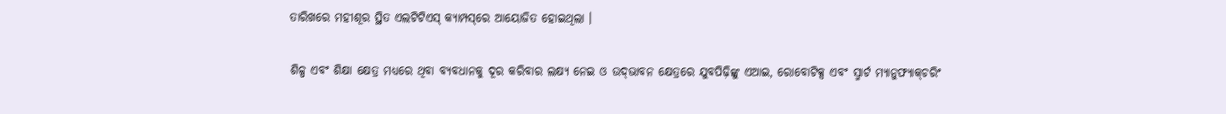ତାରିଖରେ ମହୀଶୂର ସ୍ଥିତ ଏଲଟିଟିଏସ୍ କ୍ୟାମ୍ପସ୍‌ରେ ଆୟୋଜିତ ହୋଇଥିଲା ।

ଶିଳ୍ପ ଏବଂ ଶିକ୍ଷା କ୍ଷେତ୍ର ମଧ୍ୟରେ ଥିବା ବ୍ୟବଧାନକୁ ଦୂର କରିବାର ଲକ୍ଷ୍ୟ ନେଇ ଓ ଉଦ୍‌ଭାବନ କ୍ଷେତ୍ରରେ ଯୁବପିଢ଼ିଙ୍କୁ ଏଆଇ, ରୋବୋଟିକ୍ସ ଏବଂ ସ୍ମାର୍ଟ ମ୍ୟାନୁଫ୍ୟାକ୍‌ଚରିଂ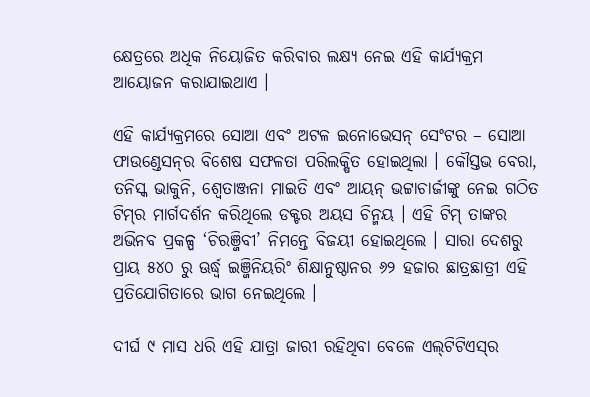କ୍ଷେତ୍ରରେ ଅଧିକ ନିୟୋଜିତ କରିବାର ଲକ୍ଷ୍ୟ ନେଇ ଏହି କାର୍ଯ୍ୟକ୍ରମ ଆୟୋଜନ କରାଯାଇଥାଏ ।

ଏହି କାର୍ଯ୍ୟକ୍ରମରେ ସୋଆ ଏବଂ ଅଟଳ ଇନୋଭେସନ୍ ସେଂଟର – ସୋଆ ଫାଉଣ୍ଡେସନ୍‌ର ବିଶେଷ ସଫଳତା ପରିଲକ୍ଷିତ ହୋଇଥିଲା । କୌସ୍ତଭ ବେରା, ତନିସ୍କ ଭାକୁନି, ଶ୍ୱେତାଞ୍ଜନା ମାଇତି ଏବଂ ଆୟନ୍ ଭଟ୍ଟାଚାର୍ଜୀଙ୍କୁ ନେଇ ଗଠିତ ଟିମ୍‌ର ମାର୍ଗଦର୍ଶନ କରିଥିଲେ ଡକ୍ଟର ଅୟସ ଚିନ୍ମୟ । ଏହି ଟିମ୍ ତାଙ୍କର ଅଭିନବ ପ୍ରକଳ୍ପ ‘ଚିରଞ୍ଜିବୀ’ ନିମନ୍ତେ ବିଜୟୀ ହୋଇଥିଲେ । ସାରା ଦେଶରୁ ପ୍ରାୟ ୫୪୦ ରୁ ଊର୍ଦ୍ଧ୍ୱ ଇଞ୍ଜିନିୟରିଂ ଶିକ୍ଷାନୁଷ୍ଠାନର ୬୨ ହଜାର ଛାତ୍ରଛାତ୍ରୀ ଏହି ପ୍ରତିଯୋଗିତାରେ ଭାଗ ନେଇଥିଲେ ।

ଦୀର୍ଘ ୯ ମାସ ଧରି ଏହି ଯାତ୍ରା ଜାରୀ ରହିଥିବା ବେଳେ ଏଲ୍‌ଟିଟିଏସ୍‌ର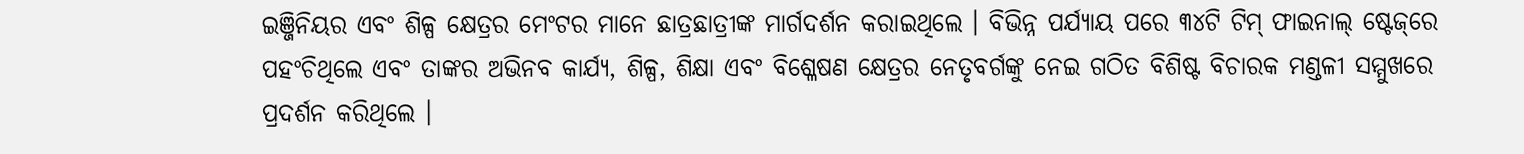ଇଞ୍ଜିନିୟର ଏବଂ ଶିଳ୍ପ କ୍ଷେତ୍ରର ମେଂଟର ମାନେ ଛାତ୍ରଛାତ୍ରୀଙ୍କ ମାର୍ଗଦର୍ଶନ କରାଇଥିଲେ । ବିଭିନ୍ନ ପର୍ଯ୍ୟାୟ ପରେ ୩୪ଟି ଟିମ୍ ଫାଇନାଲ୍ ଷ୍ଟେଜ୍‌ରେ ପହଂଚିଥିଲେ ଏବଂ ତାଙ୍କର ଅଭିନବ କାର୍ଯ୍ୟ, ଶିଳ୍ପ, ଶିକ୍ଷା ଏବଂ ବିଶ୍ଳେଷଣ କ୍ଷେତ୍ରର ନେତୃବର୍ଗଙ୍କୁ ନେଇ ଗଠିତ ବିଶିଷ୍ଟ ବିଚାରକ ମଣ୍ଡଳୀ ସମ୍ମୁଖରେ ପ୍ରଦର୍ଶନ କରିଥିଲେ ।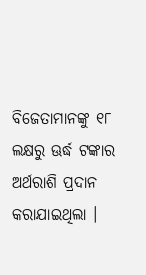ବିଜେତାମାନଙ୍କୁ ୧୮ ଲକ୍ଷରୁ ଊର୍ଦ୍ଧ ଟଙ୍କାର ଅର୍ଥରାଶି ପ୍ରଦାନ କରାଯାଇଥିଲା ।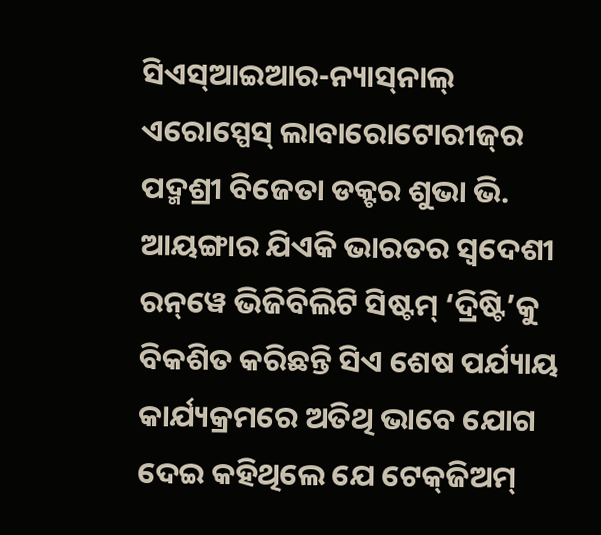ସିଏସ୍‌ଆଇଆର-ନ୍ୟାସ୍‌ନାଲ୍ ଏରୋସ୍ପେସ୍ ଲାବାରୋଟୋରୀଜ୍‌ର ପଦ୍ମଶ୍ରୀ ବିଜେତା ଡକ୍ଟର ଶୁଭା ଭି. ଆୟଙ୍ଗାର ଯିଏକି ଭାରତର ସ୍ୱଦେଶୀ ରନ୍‌ୱେ ଭିଜିବିଲିଟି ସିଷ୍ଟମ୍ ‘ଦ୍ରିଷ୍ଟି’କୁ ବିକଶିତ କରିଛନ୍ତି ସିଏ ଶେଷ ପର୍ଯ୍ୟାୟ କାର୍ଯ୍ୟକ୍ରମରେ ଅତିଥି ଭାବେ ଯୋଗ ଦେଇ କହିଥିଲେ ଯେ ଟେକ୍‌ଜିଅମ୍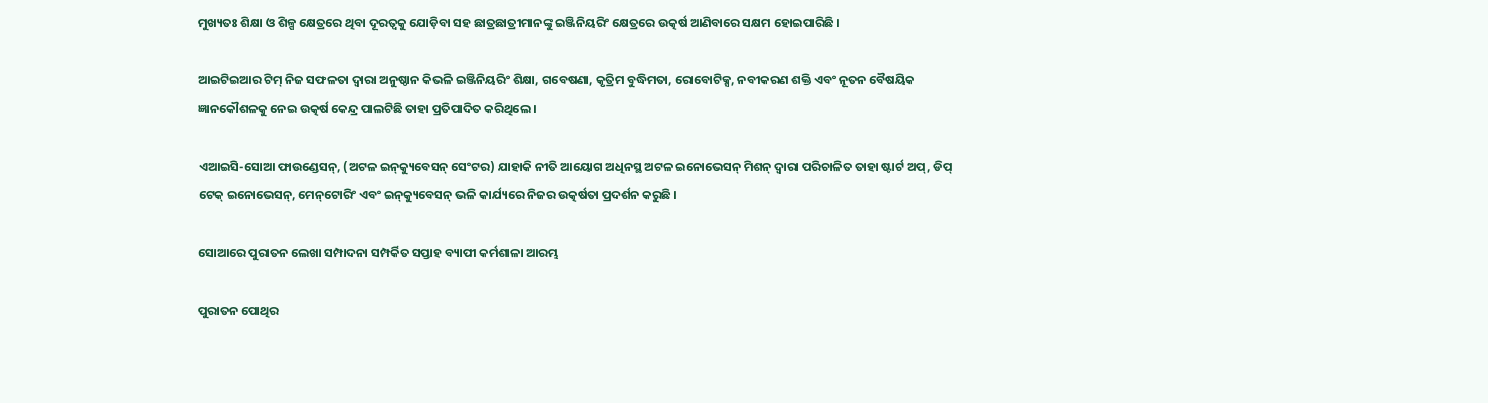ମୁଖ୍ୟତଃ ଶିକ୍ଷା ଓ ଶିଳ୍ପ କ୍ଷେତ୍ରରେ ଥିବା ଦୂରତ୍ୱକୁ ଯୋଡ଼ିବା ସହ ଛାତ୍ରଛାତ୍ରୀମାନଙ୍କୁ ଇଞ୍ଜିନିୟରିଂ କ୍ଷେତ୍ରରେ ଉତ୍କର୍ଷ ଆଣିବାରେ ସକ୍ଷମ ହୋଇପାରିଛି ।

ଆଇଟିଇଆର ଟିମ୍ ନିଜ ସଫଳତା ଦ୍ୱାରା ଅନୁଷ୍ଠାନ କିଭଳି ଇଞ୍ଜିନିୟରିଂ ଶିକ୍ଷା, ଗବେଷଣା, କୃତ୍ରିମ ବୁଦ୍ଧିମତା, ରୋବୋଟିକ୍ସ, ନବୀକରଣ ଶକ୍ତି ଏବଂ ନୂତନ ବୈଷୟିକ ଜ୍ଞାନକୌଶଳକୁ ନେଇ ଉତ୍କର୍ଷ କେନ୍ଦ୍ର ପାଲଟିଛି ତାହା ପ୍ରତିପାଦିତ କରିଥିଲେ ।

ଏଆଇସି-ସୋଆ ଫାଉଣ୍ଡେସନ୍‌, (ଅଟଳ ଇନ୍‌କ୍ୟୁବେସନ୍ ସେଂଟର) ଯାହାକି ନୀତି ଆୟୋଗ ଅଧିନସ୍ଥ ଅଟଳ ଇନୋଭେସନ୍ ମିଶନ୍ ଦ୍ୱାରା ପରିଚାଳିତ ତାହା ଷ୍ଟାର୍ଟ ଅପ୍‌, ଡିପ୍ ଟେକ୍ ଇନୋଭେସନ୍‌, ମେନ୍‌ଟୋରିଂ ଏବଂ ଇନ୍‌କ୍ୟୁବେସନ୍ ଭଳି କାର୍ଯ୍ୟରେ ନିଜର ଉତ୍କର୍ଷତା ପ୍ରଦର୍ଶନ କରୁଛି ।

ସୋଆରେ ପୁରାତନ ଲେଖା ସମ୍ପାଦନା ସମ୍ପର୍କିତ ସପ୍ତାହ ବ୍ୟାପୀ କର୍ମଶାଳା ଆରମ୍ଭ

ପୁରାତନ ପୋଥିର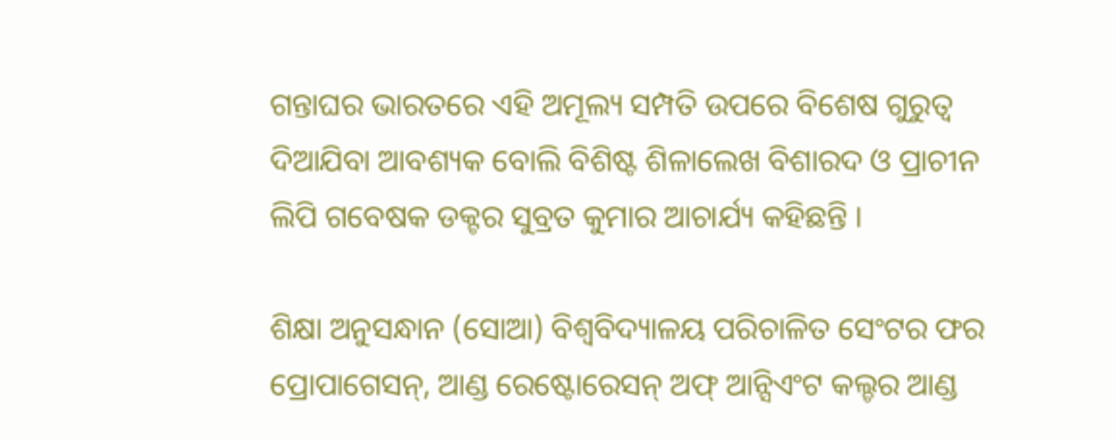ଗନ୍ତାଘର ଭାରତରେ ଏହି ଅମୂଲ୍ୟ ସମ୍ପତି ଉପରେ ବିଶେଷ ଗୁରୁତ୍ୱ ଦିଆଯିବା ଆବଶ୍ୟକ ବୋଲି ବିଶିଷ୍ଟ ଶିଳାଲେଖ ବିଶାରଦ ଓ ପ୍ରାଚୀନ ଲିପି ଗବେଷକ ଡକ୍ଟର ସୁବ୍ରତ କୁମାର ଆଚାର୍ଯ୍ୟ କହିଛନ୍ତି ।

ଶିକ୍ଷା ଅନୁସନ୍ଧାନ (ସୋଆ) ବିଶ୍ୱବିଦ୍ୟାଳୟ ପରିଚାଳିତ ସେଂଟର ଫର ପ୍ରୋପାଗେସନ୍, ଆଣ୍ଡ ରେଷ୍ଟୋରେସନ୍ ଅଫ୍ ଆନ୍ସିଏଂଟ କଲ୍ଚର ଆଣ୍ଡ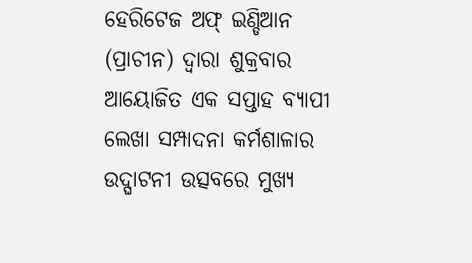ହେରିଟେଜ ଅଫ୍ ଇଣ୍ଡିଆନ (ପ୍ରାଚୀନ) ଦ୍ୱାରା ଶୁକ୍ରବାର ଆୟୋଜିତ ଏକ ସପ୍ତାହ ବ୍ୟାପୀ ଲେଖା ସମ୍ପାଦନା କର୍ମଶାଳାର ଉଦ୍ଘାଟନୀ ଉତ୍ସବରେ ମୁଖ୍ୟ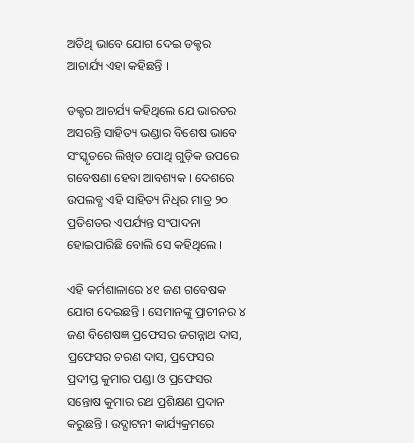ଅତିଥି ଭାବେ ଯୋଗ ଦେଇ ଡକ୍ଟର ଆଚାର୍ଯ୍ୟ ଏହା କହିଛନ୍ତି ।

ଡକ୍ଟର ଆଚର୍ଯ୍ୟ କହିଥିଲେ ଯେ ଭାରତର ଅସରନ୍ତି ସାହିତ୍ୟ ଭଣ୍ଡାର ବିଶେଷ ଭାବେ ସଂସ୍କୃତରେ ଲିଖିତ ପୋଥି ଗୁଡ଼ିକ ଉପରେ ଗବେଷଣା ହେବା ଆବଶ୍ୟକ । ଦେଶରେ ଉପଲବ୍ଧ ଏହି ସାହିତ୍ୟ ନିଧିର ମାତ୍ର ୨୦ ପ୍ରତିଶତର ଏପର୍ଯ୍ୟନ୍ତ ସଂପାଦନା ହୋଇପାରିଛି ବୋଲି ସେ କହିଥିଲେ ।

ଏହି କର୍ମଶାଳାରେ ୪୧ ଜଣ ଗବେଷକ ଯୋଗ ଦେଇଛନ୍ତି । ସେମାନଙ୍କୁ ପ୍ରାଚୀନର ୪ ଜଣ ବିଶେଷଜ୍ଞ ପ୍ରଫେସର ଜଗନ୍ନାଥ ଦାସ, ପ୍ରଫେସର ଚରଣ ଦାସ, ପ୍ରଫେସର ପ୍ରଦୀପ୍ତ କୁମାର ପଣ୍ଡା ଓ ପ୍ରଫେସର ସନ୍ତୋଷ କୁମାର ରଥ ପ୍ରଶିକ୍ଷଣ ପ୍ରଦାନ କରୁଛନ୍ତି । ଉଦ୍ଘାଟନୀ କାର୍ଯ୍ୟକ୍ରମରେ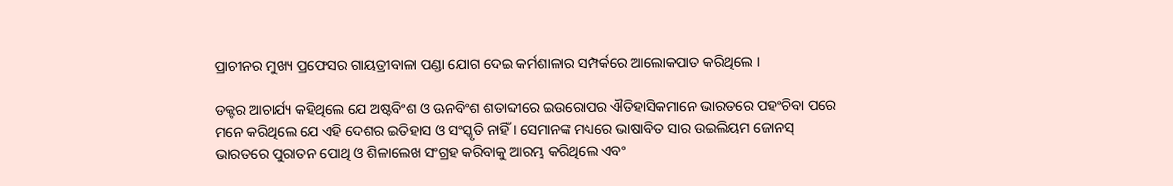ପ୍ରାଚୀନର ମୁଖ୍ୟ ପ୍ରଫେସର ଗାୟତ୍ରୀବାଳା ପଣ୍ଡା ଯୋଗ ଦେଇ କର୍ମଶାଳାର ସମ୍ପର୍କରେ ଆଲୋକପାତ କରିଥିଲେ ।

ଡକ୍ଟର ଆଚାର୍ଯ୍ୟ କହିଥିଲେ ଯେ ଅଷ୍ଟବିଂଶ ଓ ଊନବିଂଶ ଶତାବ୍ଦୀରେ ଇଉରୋପର ଐତିହାସିକମାନେ ଭାରତରେ ପହଂଚିବା ପରେ ମନେ କରିଥିଲେ ଯେ ଏହି ଦେଶର ଇତିହାସ ଓ ସଂସ୍କୃତି ନାହିଁ । ସେମାନଙ୍କ ମଧ୍ୟରେ ଭାଷାବିତ ସାର ଉଇଲିୟମ ଜୋନସ୍ ଭାରତରେ ପୁରାତନ ପୋଥି ଓ ଶିଳାଲେଖ ସଂଗ୍ରହ କରିବାକୁ ଆରମ୍ଭ କରିଥିଲେ ଏବଂ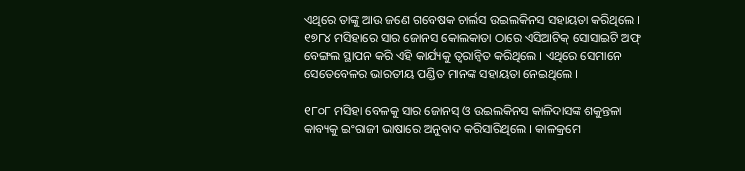ଏଥିରେ ତାଙ୍କୁ ଆଉ ଜଣେ ଗବେଷକ ଚାର୍ଲସ ଉଇଲକିନସ ସହାୟତା କରିଥିଲେ । ୧୭୮୪ ମସିହାରେ ସାର ଜୋନସ କୋଲକାତା ଠାରେ ଏସିଆଟିକ୍ ସୋସାଇଟି ଅଫ୍ ବେଙ୍ଗଲ ସ୍ଥାପନ କରି ଏହି କାର୍ଯ୍ୟକୁ ତ୍ୱରାନ୍ୱିତ କରିଥିଲେ । ଏଥିରେ ସେମାନେ ସେତେବେଳର ଭାରତୀୟ ପଣ୍ଡିତ ମାନଙ୍କ ସହାୟତା ନେଇଥିଲେ ।

୧୮୦୮ ମସିହା ବେଳକୁ ସାର ଜୋନସ୍ ଓ ଉଇଲକିନସ କାଳିଦାସଙ୍କ ଶକୁନ୍ତଳା କାବ୍ୟକୁ ଇଂରାଜୀ ଭାଷାରେ ଅନୁବାଦ କରିସାରିଥିଲେ । କାଳକ୍ରମେ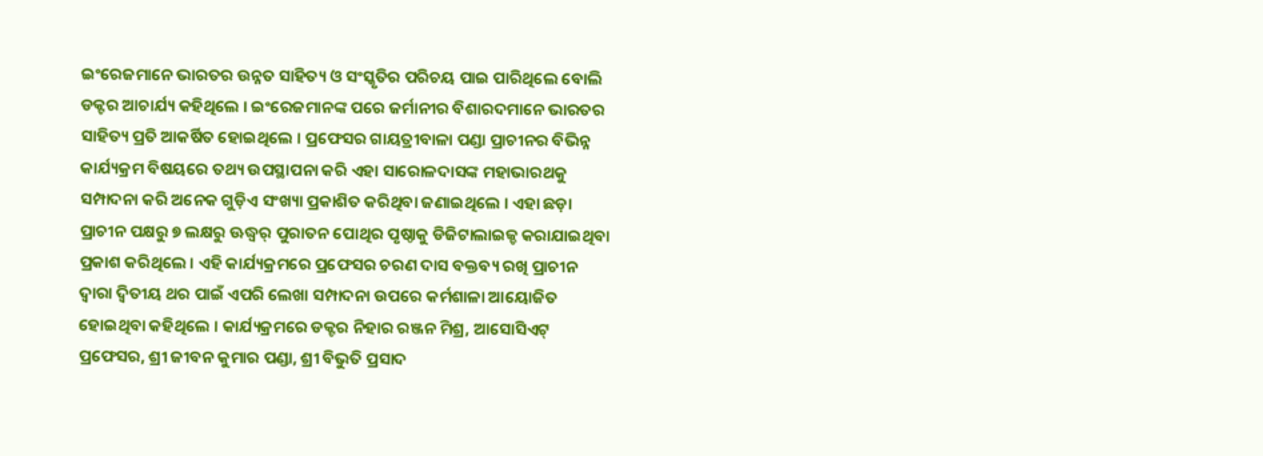ଇଂରେଜମାନେ ଭାରତର ଉନ୍ନତ ସାହିତ୍ୟ ଓ ସଂସ୍କୃତିର ପରିଚୟ ପାଇ ପାରିଥିଲେ ବୋଲି ଡକ୍ଟର ଆଚାର୍ଯ୍ୟ କହିଥିଲେ । ଇଂରେଜମାନଙ୍କ ପରେ ଜର୍ମାନୀର ବିଶାରଦମାନେ ଭାରତର ସାହିତ୍ୟ ପ୍ରତି ଆକର୍ଷିତ ହୋଇଥିଲେ । ପ୍ରଫେସର ଗାୟତ୍ରୀବାଳା ପଣ୍ଡା ପ୍ରାଚୀନର ବିଭିନ୍ନ କାର୍ଯ୍ୟକ୍ରମ ବିଷୟରେ ତଥ୍ୟ ଉପସ୍ଥାପନା କରି ଏହା ସାରୋଳଦାସଙ୍କ ମହାଭାରଥକୁ ସମ୍ପାଦନା କରି ଅନେକ ଗୁଡ଼ିଏ ସଂଖ୍ୟା ପ୍ରକାଶିତ କରିଥିବା ଜଣାଇଥିଲେ । ଏହା ଛଡ଼ା ପ୍ରାଚୀନ ପକ୍ଷରୁ ୭ ଲକ୍ଷରୁ ଊଦ୍ଧ୍ୱର୍ ପୁରାତନ ପୋଥିର ପୃଷ୍ଠାକୁ ଡିଜିଟାଲାଇଜ୍ଡ କରାଯାଇଥିବା ପ୍ରକାଶ କରିଥିଲେ । ଏହି କାର୍ଯ୍ୟକ୍ରମରେ ପ୍ରଫେସର ଚରଣ ଦାସ ବକ୍ତବ୍ୟ ରଖି ପ୍ରାଚୀନ ଦ୍ୱାରା ଦ୍ୱିତୀୟ ଥର ପାଇଁ ଏପରି ଲେଖା ସମ୍ପାଦନା ଉପରେ କର୍ମଶାଳା ଆୟୋଜିତ ହୋଇଥିବା କହିଥିଲେ । କାର୍ଯ୍ୟକ୍ରମରେ ଡକ୍ଟର ନିହାର ରଞ୍ଜନ ମିଶ୍ର, ଆସୋସିଏଟ୍ ପ୍ରଫେସର, ଶ୍ରୀ ଜୀବନ କୁମାର ପଣ୍ଡା, ଶ୍ରୀ ବିଭୁତି ପ୍ରସାଦ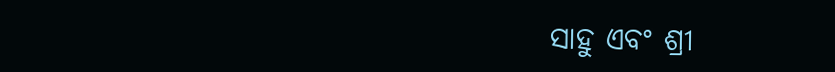ସାହୁ ଏବଂ ଶ୍ରୀ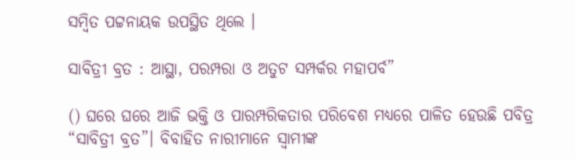ସମ୍ବିତ ପଟ୍ଟନାୟକ ଉପସ୍ଥିତ ଥିଲେ ।

ସାବିତ୍ରୀ ବ୍ରତ : ଆସ୍ଥା, ପରମ୍ପରା ଓ ଅତୁଟ ସମ୍ପର୍କର ମହାପର୍ବ”

() ଘରେ ଘରେ ଆଜି ଭକ୍ତି ଓ ପାରମ୍ପରିକତାର ପରିବେଶ ମଧ୍ୟରେ ପାଳିତ ହେଉଛି ପବିତ୍ର “ସାବିତ୍ରୀ ବ୍ରତ”। ବିବାହିତ ନାରୀମାନେ ସ୍ୱାମୀଙ୍କ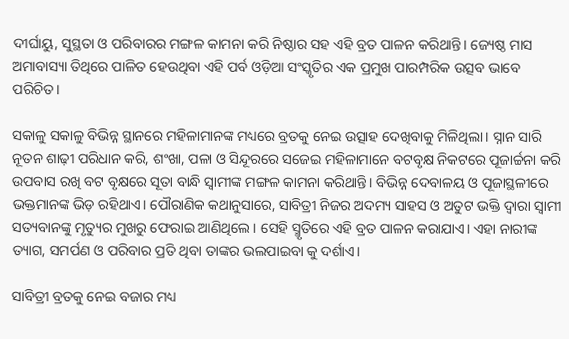ଦୀର୍ଘାୟୁ, ସୁସ୍ଥତା ଓ ପରିବାରର ମଙ୍ଗଳ କାମନା କରି ନିଷ୍ଠାର ସହ ଏହି ବ୍ରତ ପାଳନ କରିଥାନ୍ତି। ଜ୍ୟେଷ୍ଠ ମାସ ଅମାବାସ୍ୟା ତିଥିରେ ପାଳିତ ହେଉଥିବା ଏହି ପର୍ବ ଓଡ଼ିଆ ସଂସ୍କୃତିର ଏକ ପ୍ରମୁଖ ପାରମ୍ପରିକ ଉତ୍ସବ ଭାବେ ପରିଚିତ।

ସକାଳୁ ସକାଳୁ ବିଭିନ୍ନ ସ୍ଥାନରେ ମହିଳାମାନଙ୍କ ମଧ୍ୟରେ ବ୍ରତକୁ ନେଇ ଉତ୍ସାହ ଦେଖିବାକୁ ମିଳିଥିଲା। ସ୍ନାନ ସାରି ନୂତନ ଶାଢ଼ୀ ପରିଧାନ କରି, ଶଂଖା, ପଳା ଓ ସିନ୍ଦୂରରେ ସଜେଇ ମହିଳାମାନେ ବଟବୃକ୍ଷ ନିକଟରେ ପୂଜାର୍ଚ୍ଚନା କରି ଉପବାସ ରଖି ବଟ ବୃକ୍ଷରେ ସୂତା ବାନ୍ଧି ସ୍ୱାମୀଙ୍କ ମଙ୍ଗଳ କାମନା କରିଥାନ୍ତି। ବିଭିନ୍ନ ଦେବାଳୟ ଓ ପୂଜାସ୍ଥଳୀରେ ଭକ୍ତମାନଙ୍କ ଭିଡ଼ ରହିଥାଏ। ପୌରାଣିକ କଥାନୁସାରେ, ସାବିତ୍ରୀ ନିଜର ଅଦମ୍ୟ ସାହସ ଓ ଅତୁଟ ଭକ୍ତି ଦ୍ୱାରା ସ୍ୱାମୀ ସତ୍ୟବାନଙ୍କୁ ମୃତ୍ୟୁର ମୁଖରୁ ଫେରାଇ ଆଣିଥିଲେ। ସେହି ସ୍ମୃତିରେ ଏହି ବ୍ରତ ପାଳନ କରାଯାଏ। ଏହା ନାରୀଙ୍କ ତ୍ୟାଗ, ସମର୍ପଣ ଓ ପରିବାର ପ୍ରତି ଥିବା ତାଙ୍କର ଭଲପାଇବା କୁ ଦର୍ଶାଏ।

ସାବିତ୍ରୀ ବ୍ରତକୁ ନେଇ ବଜାର ମଧ୍ୟ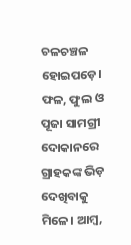ଚଳଚଞ୍ଚଳ ହୋଇପଡ଼େ। ଫଳ, ଫୁଲ ଓ ପୂଜା ସାମଗ୍ରୀ ଦୋକାନରେ ଗ୍ରାହକଙ୍କ ଭିଡ଼ ଦେଖିବାକୁ ମିଳେ। ଆମ୍ବ,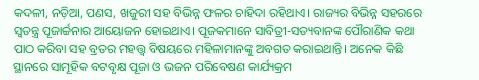କଦଳୀ, ନଡ଼ିଆ, ପଣସ, ଖଜୁରୀ ସହ ବିଭିନ୍ନ ଫଳର ଚାହିଦା ରହିଥାଏ। ରାଜ୍ୟର ବିଭିନ୍ନ ସହରରେ ସ୍ୱତନ୍ତ୍ର ପୂଜାର୍ଚ୍ଚନାର ଆୟୋଜନ ହୋଇଥାଏ। ପୂଜକମାନେ ସାବିତ୍ରୀ-ସତ୍ୟବାନଙ୍କ ପୌରାଣିକ କଥା ପାଠ କରିବା ସହ ବ୍ରତର ମହତ୍ତ୍ୱ ବିଷୟରେ ମହିଳାମାନଙ୍କୁ ଅବଗତ କରାଇଥାନ୍ତି। ଅନେକ କିଛି ସ୍ଥାନରେ ସାମୂହିକ ବଟବୃକ୍ଷ ପୂଜା ଓ ଭଜନ ପରିବେଷଣ କାର୍ଯ୍ୟକ୍ରମ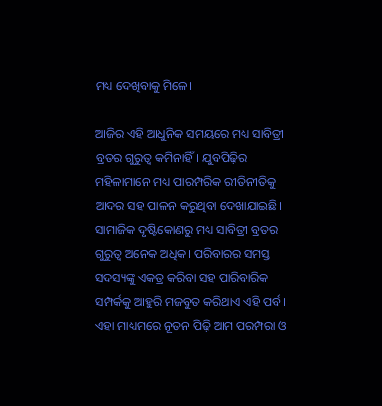ମଧ୍ୟ ଦେଖିବାକୁ ମିଳେ।

ଆଜିର ଏହି ଆଧୁନିକ ସମୟରେ ମଧ୍ୟ ସାବିତ୍ରୀ ବ୍ରତର ଗୁରୁତ୍ୱ କମିନାହିଁ। ଯୁବପିଢ଼ିର ମହିଳାମାନେ ମଧ୍ୟ ପାରମ୍ପରିକ ରୀତିନୀତିକୁ ଆଦର ସହ ପାଳନ କରୁଥିବା ଦେଖାଯାଇଛି। ସାମାଜିକ ଦୃଷ୍ଟିକୋଣରୁ ମଧ୍ୟ ସାବିତ୍ରୀ ବ୍ରତର ଗୁରୁତ୍ୱ ଅନେକ ଅଧିକ। ପରିବାରର ସମସ୍ତ ସଦସ୍ୟଙ୍କୁ ଏକତ୍ର କରିବା ସହ ପାରିବାରିକ ସମ୍ପର୍କକୁ ଆହୁରି ମଜବୁତ କରିଥାଏ ଏହି ପର୍ବ। ଏହା ମାଧ୍ୟମରେ ନୂତନ ପିଢ଼ି ଆମ ପରମ୍ପରା ଓ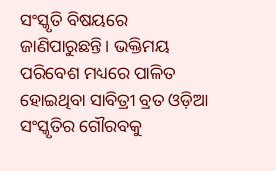ସଂସ୍କୃତି ବିଷୟରେ ଜାଣିପାରୁଛନ୍ତି। ଭକ୍ତିମୟ ପରିବେଶ ମଧ୍ୟରେ ପାଳିତ ହୋଇଥିବା ସାବିତ୍ରୀ ବ୍ରତ ଓଡ଼ିଆ ସଂସ୍କୃତିର ଗୌରବକୁ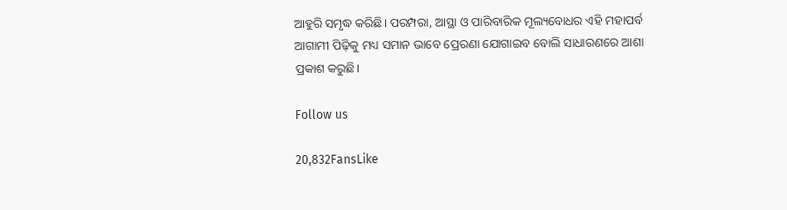ଆହୁରି ସମୃଦ୍ଧ କରିଛି। ପରମ୍ପରା, ଆସ୍ଥା ଓ ପାରିବାରିକ ମୂଲ୍ୟବୋଧର ଏହି ମହାପର୍ବ ଆଗାମୀ ପିଢ଼ିକୁ ମଧ୍ୟ ସମାନ ଭାବେ ପ୍ରେରଣା ଯୋଗାଇବ ବୋଲି ସାଧାରଣରେ ଆଶା ପ୍ରକାଶ କରୁଛି।

Follow us

20,832FansLike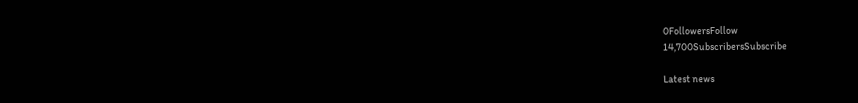0FollowersFollow
14,700SubscribersSubscribe

Latest news